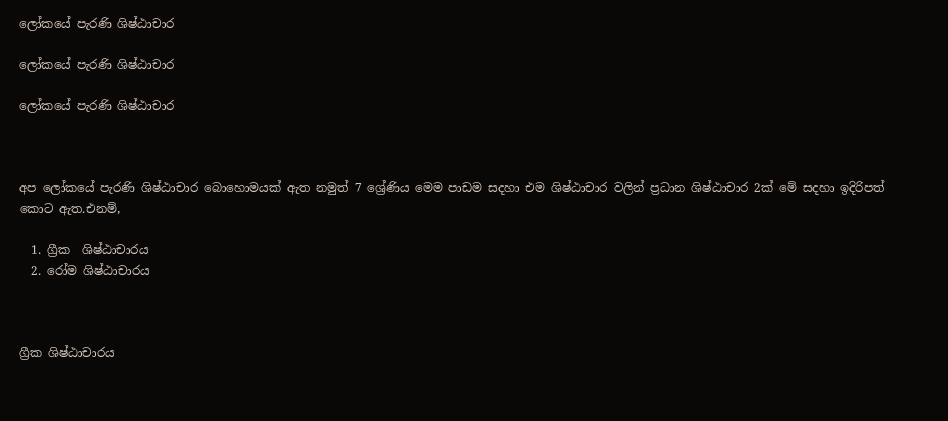ලෝකයේ පැරණි ශිෂ්ඨාචාර

ලෝකයේ පැරණි ශිෂ්ඨාචාර

ලෝකයේ පැරණි ශිෂ්ඨාචාර



අප ලෝකයේ පැරණි ශිෂ්ඨාචාර බොහොමයක් ඇත නමුත් 7 ශ්‍රේණිය මෙම පාඩම සදහා එම ශිෂ්ඨාචාර වලින් ප්‍රධාන ශිෂ්ඨාචාර 2ක් මේ සදහා ඉදිරිපත් කොට ඇත.එනම්,

  1. ග්‍රීක  ශිෂ්ඨාචාරය
  2. රෝම ශිෂ්ඨාචාරය



ග්‍රීක ශිෂ්ඨාචාරය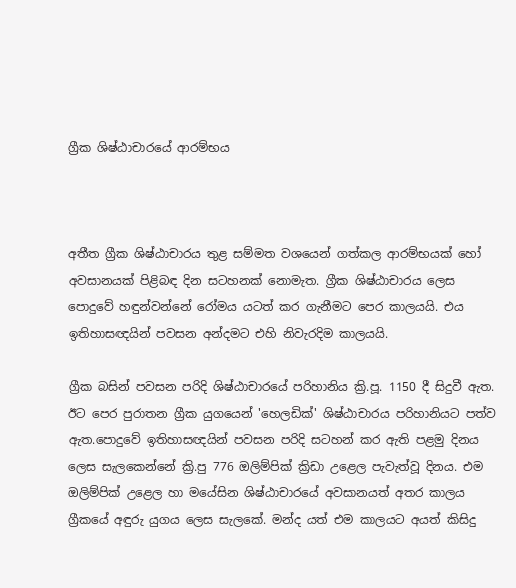ග්‍රීක ශිෂ්ඨාචාරයේ ආරම්භය



අතීත ග්‍රීක ශිෂ්ඨාචාරය තුළ සම්මත වශයෙන් ගත්කල ආරම්භයක් හෝ අවසානයක් පිළිබඳ දින සටහනක් නොමැත. ග්‍රීක ශිෂ්ඨාචාරය ලෙස පොදුවේ හඳුන්වන්නේ රෝමය යටත් කර ගැනීමට පෙර කාලයයි. එය ඉතිහාසඥයින් පවසන අන්දමට එහි නිවැරදිම කාලයයි.

ග්‍රීක බසින් පවසන පරිදි ශිෂ්ඨාචාරයේ පරිහානිය ක්‍රි.පූ. 1150 දී සිදුවී ඇත. ඊට පෙර පුරාතන ග්‍රීක යුගයෙන් 'හෙලඩික්' ශිෂ්ඨාචාරය පරිහානියට පත්ව ඇත.පොදුවේ ඉතිහාසඥයින් පවසන පරිදි සටහන් කර ඇති පළමු දිනය ලෙස සැලකෙන්නේ ක්‍රි.පු 776 ඔලිම්පික් ක්‍රිඩා උළෙල පැවැත්වූ දිනය. එම ඔලිම්පික් උළෙල හා මයේසින ශිෂ්ඨාචාරයේ අවසානයත් අතර කාලය ග්‍රීකයේ අඳුරු යුගය ලෙස සැලකේ. මන්ද යත් එම කාලයට අයත් කිසිදු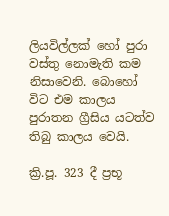ලියවිල්ලක් හෝ පුරා වස්තු නොමැති කම නිසාවෙනි. බොහෝ විට එම කාලය පුරාතන ග්‍රීසිය යටත්ව තිබු කාලය වෙයි.

ක්‍රි.පූ. 323 දී ප්‍රභූ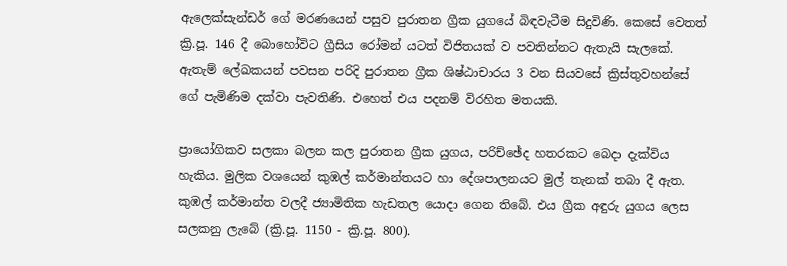ඇලෙක්සැන්ඩර් ගේ මරණයෙන් පසුව පුරාතන ග්‍රීක යුගයේ බිඳවැටීම සිදුවිණි. කෙසේ ‍වෙතත් ක්‍රි.පූ. 146 දී බොහෝවිට ග්‍රීසිය රෝමන් යටත් විජිතයක් ව පවතින්නට ඇතැයි සැලකේ. ඇතැම් ලේඛකයන් පවසන පරිදි පුරාතන ග්‍රීක ශිෂ්ඨාචාරය 3 වන සියවසේ ක්‍රිස්තුවහන්සේ ගේ පැමිණිම දක්වා පැවතිණි. එහෙත් එය පදනම් විරහිත මතයකි.

ප්‍රායෝගිකව සලකා බලන කල පුරාතන ග්‍රීක යුගය, පරිච්ඡේද හතරකට බෙදා දැක්විය හැකිය. මුලික වශයෙන් කුඹල් කර්මාන්තයට හා දේශපාලනයට මුල් තැනක් තබා දී ඇත. කුඹල් කර්මාන්ත වලදී ජ්‍යාමිතික හැඩතල යොදා ගෙන තිබේ. එය ග්‍රීක අඳුරු යුගය ලෙස සලකනු ලැබේ (ක්‍රි.පූ. 1150 - ක්‍රි.පූ. 800).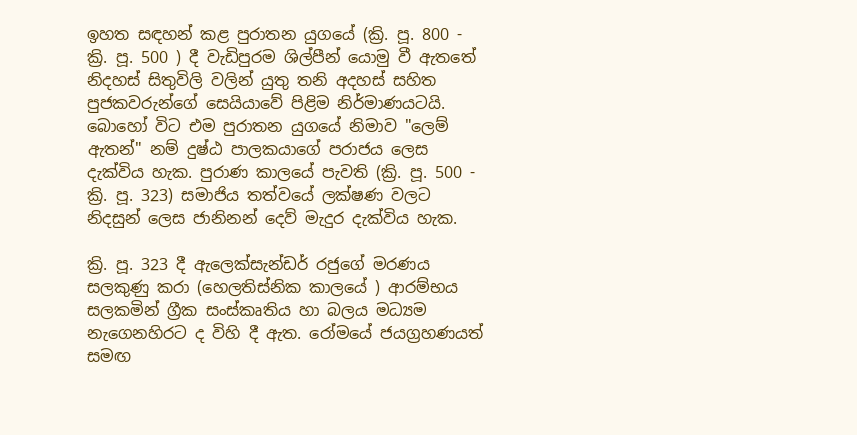ඉහත සඳහන් කළ පුරාතන යුගයේ (ක්‍රි. පූ. 800 - ක්‍රි. පූ. 500 ) දී වැඩිපුරම ශිල්පීන් යොමු වී ඇතතේ නිදහස් සිතුවිලි වලින් යුතු තනි අදහස් සහිත පුජකවරුන්ගේ සෙයියාවේ පිළිම නිර්මාණයටයි. බොහෝ විට එම පුරාතන යුගයේ නිමාව "ලෙම් ඇතන්" නම් දුෂ්ඨ පාලකයාගේ පරාජය ලෙස දැක්විය හැක. පුරාණ කාලයේ පැවති (ක්‍රි. පූ. 500 - ක්‍රි. පූ. 323) සමාජිය තත්වයේ ලක්ෂණ වලට නිදසුන් ලෙස ජානිනන් දෙව් මැදුර දැක්විය හැක.

ක්‍රි. පූ. 323 දී ඇලෙක්සැන්ඩර් රජුගේ මරණය සලකුණු කරා (හෙලතිස්නික කාලයේ ) ආරම්භය සලකමින් ග්‍රීක සංස්කෘතිය හා බලය මධ්‍යම නැගෙනහිරට ද විහි දී ඇත. රෝමයේ ජයග්‍රහණයත් සමඟ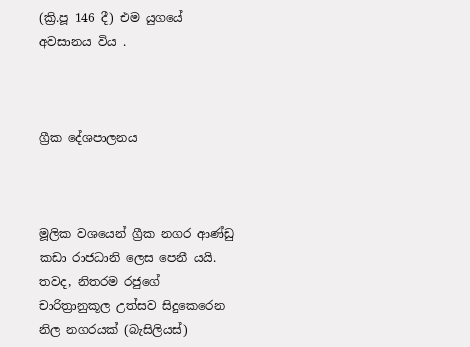(ක්‍රි.පූ 146 දී) එම යුගයේ අවසානය විය .



ග්‍රීක දේශපාලනය



මූලික වශයෙන් ග්‍රීක නගර ආණ්ඩු කඩා රාජධානි ලෙස පෙනී යයි. තවද, නිතරම රජුගේ චාරිත්‍රානුකූල උත්සව සිදුකෙරෙන නිල නගරයක් (බැසිලියස්)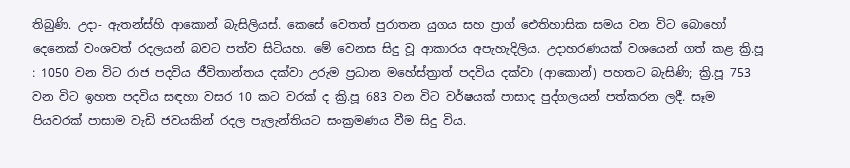තිබුණි. උදා- ඇතන්ස්හි ආකොන් බැසිලියස්. කෙසේ වෙතත් පුරාතන යුගය සහ ප්‍රාග් ඓතිහාසික සමය වන විට බොහෝ දෙනෙක් වංශවත් රදලයන් බවට පත්ව සිටියහ. මේ වෙනස සිදු වූ ආකාරය අපැහැදිලිය. උදාහරණයක් වශයෙන් ගත් කළ ක්‍රි.පූ : 1050 වන විට රාජ පදවිය ජීවිතාන්තය දක්වා උරුම ප්‍රධාන මහේස්ත්‍රාත් පදවිය දක්වා (ආකොන්) පහතට බැසිණි; ක්‍රි.පූ 753 වන විට ඉහත පදවිය සඳහා වසර 10 කට වරක් ද ක්‍රි.පූ 683 වන විට වර්ෂයක් පාසාද පුද්ගලයන් පත්කරන ලදී. සෑම පියවරක් පාසාම වැඩි ජවයකින් රදල පැලැන්තියට සංක්‍රමණය වීම සිදු විය.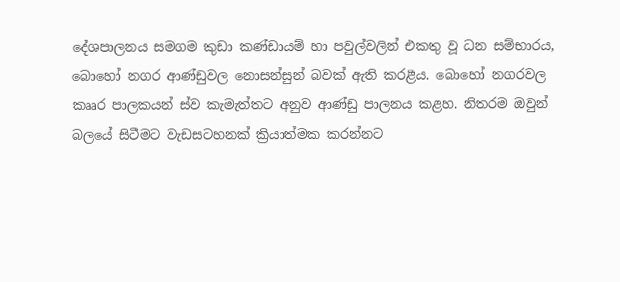දේශපාලනය සමගම කුඩා කණ්ඩායම් හා පවුල්වලින් එකතු වූ ධන සම්භාරය, බොහෝ නගර ආණ්ඩුවල නොසන්සුන් බවක් ඇති කරළීය. බොහෝ නගරවල කෲර පාලකයන් ස්ව කැමැත්තට අනුව ආණ්ඩු පාලනය කළහ. නිතරම ඔවුන් බලයේ සිටීමට වැඩසටහනක් ක්‍රියාත්මක කරන්නට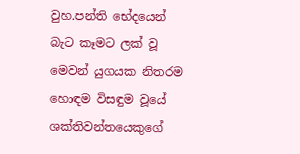වුහ.පන්ති භේදයෙන් බැට කෑමට ලක් වූ මෙවන් යුගයක නිතරම හොඳම විසඳුම වූයේ ශක්තිවන්තයෙකුගේ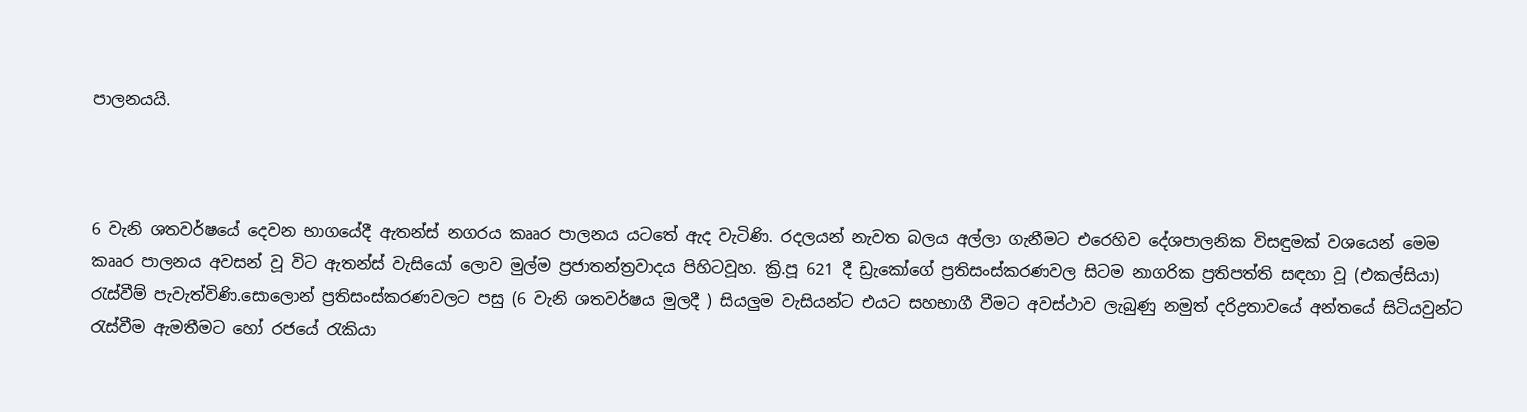පාලනයයි.



6 වැනි ශතවර්ෂයේ දෙවන භාගයේදී ඇතන්ස් නගරය කෲර පාලනය යටතේ ඇද වැටිණි. රදලයන් නැවත බලය අල්ලා ගැනීමට එරෙහිව දේශපාලනික විසඳුමක් වශයෙන් මෙම කෲර පාලනය අවසන් වූ විට ඇතන්ස් වැසියෝ ලොව මුල්ම ප්‍රජාතන්ත්‍රවාදය පිහිටවූහ. ක්‍රි.පූ 621 දී ඩ්‍රැකෝගේ ප්‍රතිසංස්කරණවල සිටම නාගරික ප්‍රතිපත්ති සඳහා වූ (එකල්සියා) රැස්වීම් පැවැත්විණි.සොලොන් ප්‍රතිසංස්කරණවලට පසු (6 වැනි ශතවර්ෂය මුලදී ) සියලුම වැසියන්ට එයට සහභාගී වීමට අවස්ථාව ලැබුණු නමුත් දරිද්‍රතාවයේ අන්තයේ සිටියවුන්ට රැස්වීම ඇමතීමට හෝ රජයේ රැකියා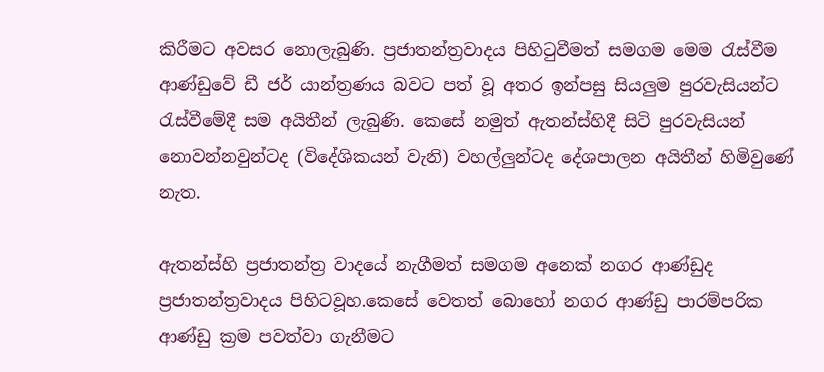කිරීමට අවසර නොලැබුණි. ප්‍රජාතන්ත්‍රවාදය පිහිටුවීමත් සමගම මෙම රැස්වීම ආණ්ඩුවේ ඩී ජර් යාන්ත්‍රණය බවට පත් වූ අතර ඉන්පසු සියලුම පුරවැසියන්ට රැස්වීමේදී සම අයිතීන් ලැබුණි. කෙසේ නමුත් ඇතන්ස්හිදී සිටි පුරවැසියන් නොවන්නවුන්ටද (විදේශිකයන් වැනි) වහල්ලුන්ටද දේශපාලන අයිතීන් හිමිවුණේ නැත.

ඇතන්ස්හි ප්‍රජාතන්ත්‍ර වාදයේ නැගීමත් සමගම අනෙක් නගර ආණ්ඩුද ප්‍රජාතන්ත්‍රවාදය පිහිටවූහ.කෙසේ වෙතත් බොහෝ නගර ආණ්ඩු පාරම්පරික ආණ්ඩු ක්‍රම පවත්වා ගැනීමට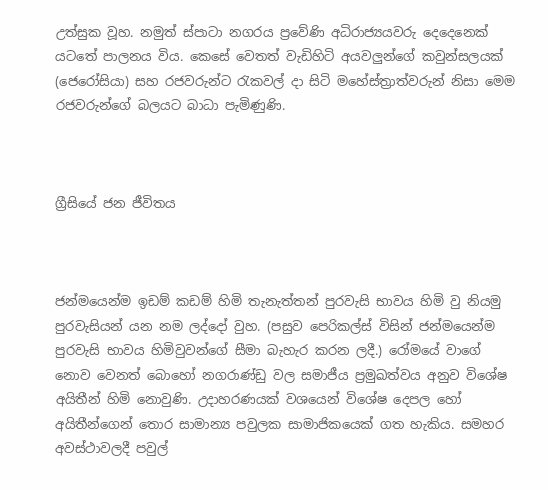උත්සුක වූහ. නමුත් ස්පාටා නගරය ප්‍රවේණි අධිරාජ්‍යයවරු දෙදෙනෙක් යටතේ පාලනය විය. කෙසේ වෙතත් වැඩිහිටි අයවලුන්ගේ කවුන්සලයක් (ජෙරෝසියා) සහ රජවරුන්ට රැකවල් දා සිටි මහේස්ත්‍රාත්වරුන් නිසා මෙම රජවරුන්ගේ බලයට බාධා පැමිණුණි.



ග්‍රීසියේ ජන ජීවිතය



ජන්මයෙන්ම ඉඩම් කඩම් හිමි තැනැත්තන් පුරවැසි භාවය හිමි වු නියමු පුරවැසියන් යන නම ලද්දෝ වුහ. (පසුව පෙරිකල්ස් විසින් ජන්මයෙන්ම පුරවැසි භාවය හිමිවුවන්ගේ සීමා බැහැර කරන ලදී.) රෝමයේ වාගේ නොව වෙනත් බොහෝ නගරාණ්ඩු වල සමාජීය ප්‍රමුඛත්වය අනුව විශේෂ අයිතීන් හිමි නොවුණි. උදාහරණයක් වශයෙන් විශේෂ දෙපල හෝ අයිතීන්ගෙන් තොර සාමාන්‍ය පවුලක සාමාජිකයෙක් ගත හැකිය. සමහර අවස්ථාවලදී පවුල්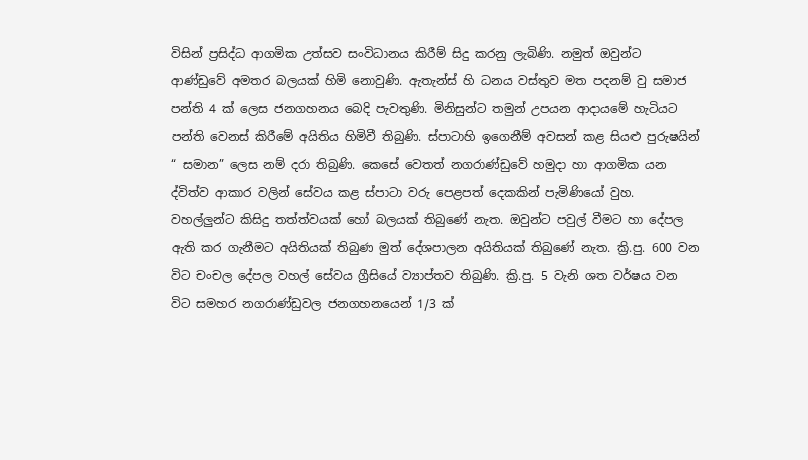විසින් ප්‍රසිද්ධ ආගමික උත්සව සංවිධානය කිරීම් සිදු කරනු ලැබිණි. නමුත් ඔවුන්ට ආණ්ඩුවේ අමතර බලයක් හිමි නොවුණි. ඇතැන්ස් හි ධනය වස්තුව මත පදනම් වු සමාජ පන්ති 4 ක් ලෙස ජනගහනය බෙදි පැවතුණි. මිනිසුන්ට තමුන් උපයන ආදායමේ හැටියට පන්ති වෙනස් කිරීමේ අයිතිය හිමිවී තිබුණි. ස්පාටාහි ඉගෙනීම් අවසන් කළ සියළු පුරුෂයින් “ සමාන” ලෙස නම් දරා තිබුණි. කෙසේ වෙතත් නගරාණ්ඩුවේ හමුදා හා ආගමික යන ද්විත්ව ආකාර වලින් සේවය කළ ස්පාටා වරු පෙළපත් දෙකකින් පැමිණියෝ වුහ. වහල්ලුන්ට කිසිදු තත්ත්වයක් හෝ බලයක් තිබුණේ නැත. ඔවුන්ට පවුල් වීමට හා දේපල ඇති කර ගැනීමට අයිතියක් තිබුණ මුත් දේශපාලන අයිතියක් තිබුණේ නැත. ක්‍රි.පු. 600 වන විට චංචල දේපල වහල් සේවය ග්‍රීසියේ ව්‍යාප්තව තිබුණි. ක්‍රි.පු. 5 වැනි ශත වර්ෂය වන විට සමහර නගරාණ්ඩුවල ජනගහනයෙන් 1/3 ක්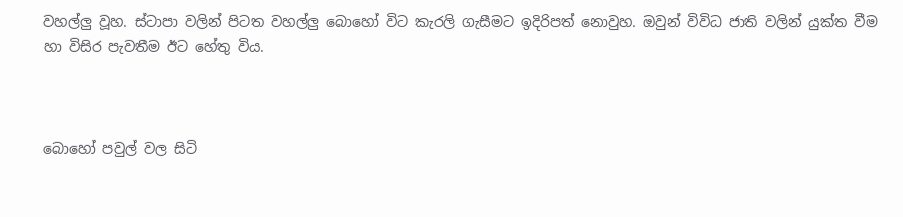වහල්ලු වූහ. ස්ටාපා වලින් පිටත වහල්ලු බොහෝ විට කැරලි ගැසීමට ඉදිරිපත් නොවුහ. ඔවුන් විවිධ ජාති වලින් යුක්ත වීම හා විසිර පැවතීම ඊට හේතු විය.



බොහෝ පවුල් වල සිටි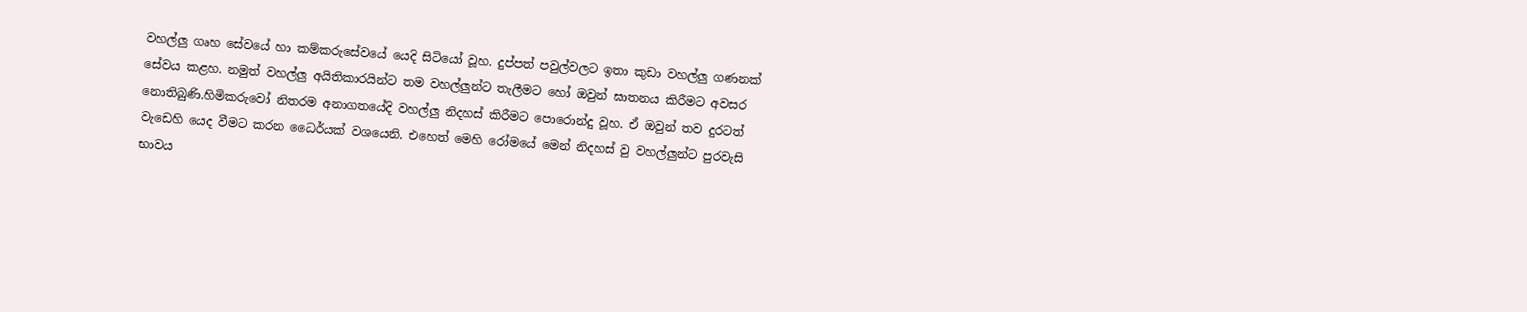වහල්ලු ගෘහ සේවයේ හා කම්කරුසේවයේ යෙදි සිටියෝ වූහ. දුප්පත් පවුල්වලට ඉතා කුඩා වහල්ලු ගණනක් සේවය කළහ. නමුත් වහල්ලු අයිතිකාරයින්ට තම වහල්ලුන්ට තැලීමට හෝ ඔවුන් ඝාතනය කිරීමට අවසර නොතිබුණි.හිමිකරුවෝ නිතරම අනාගතයේදි වහල්ලු නිදහස් කිරීමට පොරොන්දු වූහ. ඒ ඔවුන් තව දුරටත් වැඩෙහි යෙද වීමට කරන ධෛර්යක් වශයෙනි. එහෙත් මෙහි රෝමයේ මෙන් නිදහස් වු වහල්ලුන්ට පුරවැසි භාවය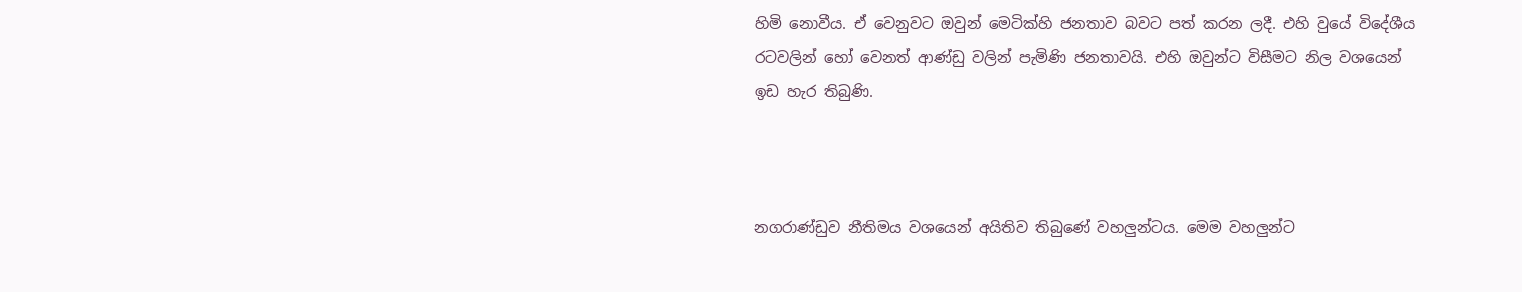හිමි නොවීය. ඒ වෙනුවට ඔවුන් මෙටික්හි ජනතාව බවට පත් කරන ලදී. එහි වුයේ විදේශීය රටවලින් හෝ වෙනත් ආණ්ඩු වලින් පැමිණි ජනතාවයි. එහි ඔවුන්ට විසීමට නිල වශයෙන් ඉඩ හැර තිබුණි.



නගරාණ්ඩුව නීතිමය වශයෙන් අයිතිව තිබුණේ වහලුන්ටය. මෙම වහලුන්ට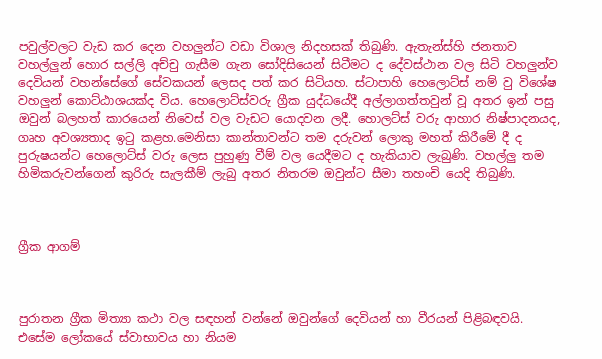පවුල්වලට වැඩ කර දෙන වහලුන්ට වඩා විශාල නිදහසක් තිබුණි. ඇතැන්ස්හි ජනතාව වහල්ලුන් හොර සල්ලි අච්චු ගැසීම ගැන සෝදිසියෙන් සිටීමට ද දේවස්ථාන වල සිටි වහලුන්ව දෙවියන් වහන්සේගේ සේවකයන් ලෙසද පත් කර සිටියහ. ස්ටාපාහි හෙලොට්ස් නම් වු විශේෂ වහලුන් කොට්ඨාශයක්ද විය. හෙලොට්ස්වරු ග්‍රීක යුද්ධයේදී අල්ලාගත්තවුන් වූ අතර ඉන් පසු ඔවුන් බලහත් කාරයෙන් නිවෙස් වල වැඩට යොදවන ලදී. හොලට්ස් වරු ආහාර නිෂ්පාදනයද, ගෘහ අවශ්‍යතාද ඉටු කළහ.මෙනිසා කාන්තාවන්ට තම දරුවන් ලොකු මහත් කිරීමේ දී ද පුරුෂයන්ට හෙලොට්ස් වරු ලෙස පුහුණු වීම් වල යෙදීමට ද හැකියාව ලැබුණි. වහල්ලු තම හිමිකරුවන්ගෙන් කුරිරු සැලකීම් ලැබු අතර නිතරම ඔවුන්ට සීමා තහංචි යෙදි තිබුණි.



ග්‍රීක ආගම්



පුරාතන ග්‍රීක මිත්‍යා කථා වල සඳහන් වන්නේ ඔවුන්ගේ දෙවියන් හා වීරයන් පිළිබඳවයි. එසේම ලෝකයේ ස්වාභාවය හා නියම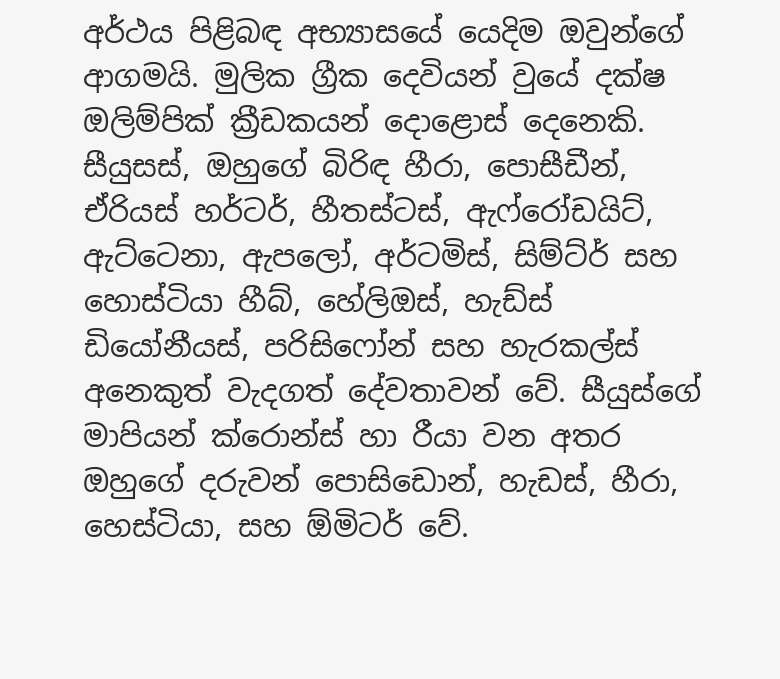අර්ථය පිළිබඳ අභ්‍යාසයේ යෙදිම ඔවුන්ගේ ආගමයි. මුලික ග්‍රීක දෙවියන් වුයේ දක්ෂ ඔලිම්පික් ක්‍රීඩකයන් දොළොස් දෙනෙකි. සීයුසස්, ඔහුගේ බිරිඳ හීරා, පොසීඩීන්, ඒරියස් හර්ටර්, හීතස්ටස්, ඇෆ්රෝඩයිට්, ඇට්ටෙනා, ඇපලෝ, අර්ටමිස්, සිම්ට්ර් සහ හොස්ටියා හීබ්, හේලිඔස්, හැඩ්ස් ඩියෝනීයස්, පරිසිෆෝන් සහ හැරකල්ස් අනෙකුත් වැදගත් දේවතාවන් වේ. සීයුස්ගේ මාපියන් ක්රොන්ස් හා රීයා වන අතර ඔහුගේ දරුවන් පොසිඩොන්, හැඩස්, හීරා, හෙස්ටියා, සහ ඕමිටර් වේ.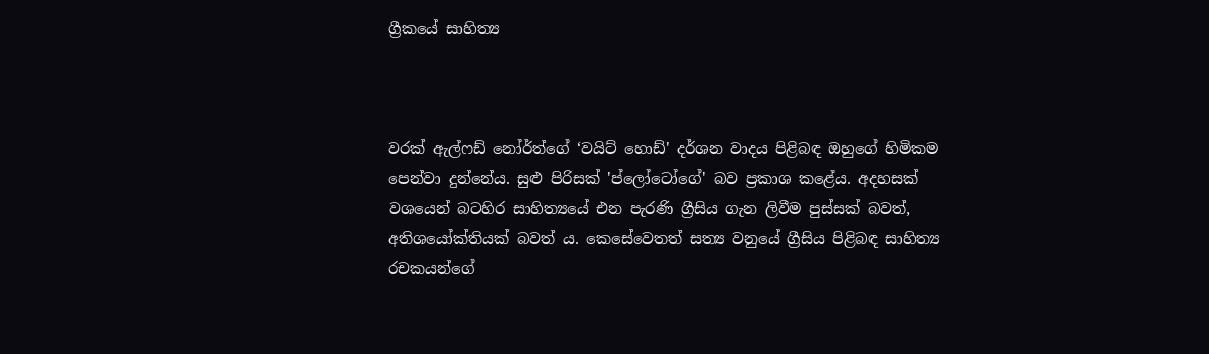ග්‍රීකයේ සාහිත්‍ය



වරක් ඇල්ෆඩ් නෝර්ත්ගේ ‘වයිට් හොඩ්' දර්ශන වාදය පිළිබඳ ඔහුගේ හිමිකම පෙන්වා දුන්නේය. සුළු පිරිසක් 'ප්ලෝටෝගේ' බව ප්‍රකාශ කළේය. අදහසක් වශයෙන් බටහිර සාහිත්‍යයේ එන පැරණි ග්‍රීසිය ගැන ලිවීම පුස්සක් බවත්, අතිශයෝක්තියක් බවත් ය. කෙසේවෙතත් සත්‍ය වනුයේ ග්‍රීසිය පිළිබඳ සාහිත්‍ය රචකයන්ගේ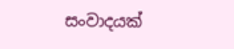සංවාදයක්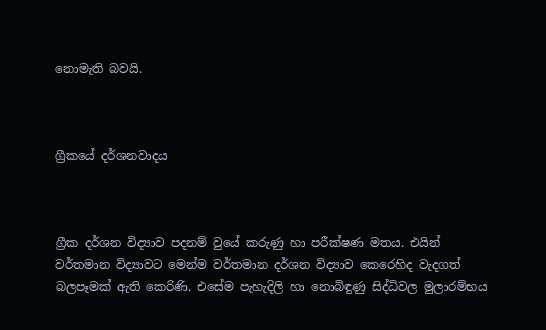නොමැති බවයි.



ග්‍රීකයේ දර්ශනවාදය



ග්‍රීක දර්ශන විද්‍යාව පදනම් වුයේ කරුණු හා පරීක්ෂණ මතය. එයින් වර්තමාන විද්‍යාවට මෙන්ම වර්තමාන දර්ශන විද්‍යාව කෙරෙහිද වැදගත් බලපෑමක් ඇති කෙරිණි. එසේම පැහැදිලි හා නොබිඳුණු සිද්ධිවල මුලාරම්භය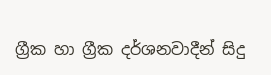ග්‍රීක හා ග්‍රීක දර්ශනවාදීන් සිදු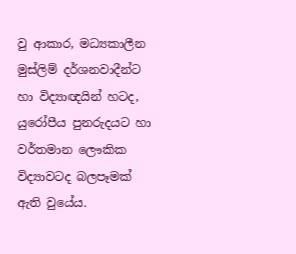වු ආකාර, මධ්‍යකාලීන මුස්ලිම් දර්ශනවාදීන්ට හා විද්‍යාඥයින් හටද, යුරෝපීය පුනරුදයට හා වර්තමාන ලෞකික විද්‍යාවටද බලපෑමක් ඇති වුයේය.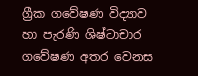ග්‍රීක ගවේෂණ විද්‍යාව හා පැරණි ශිෂ්ටාචාර ගවේෂණ අතර වෙනස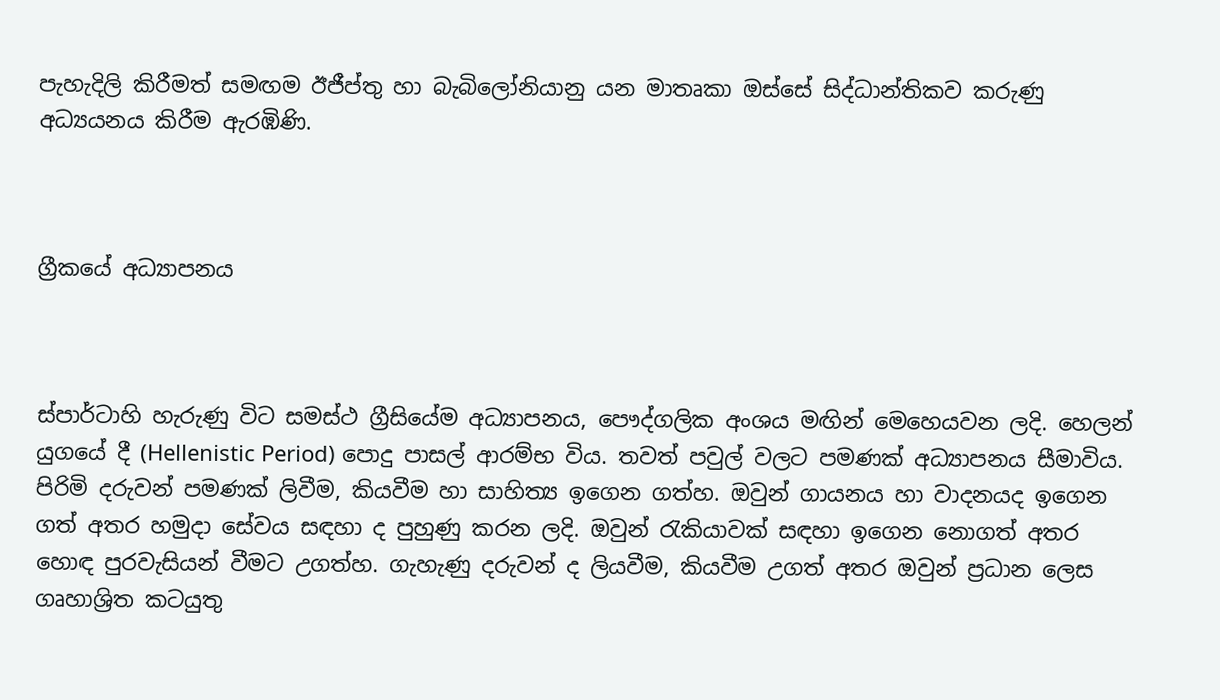පැහැදිලි කිරීමත් සමඟම ඊජීප්තු හා බැබිලෝනියානු යන මාතෘකා ඔස්සේ සිද්ධාන්තිකව කරුණු අධ්‍යයනය කිරීම ඇරඹිණි.



ග්‍රීකයේ අධ්‍යාපනය



ස්පාර්ටාහි හැරුණු විට සමස්ථ ග්‍රීසියේම අධ්‍යාපනය, පෞද්ගලික අංශය මඟින් මෙහෙයවන ලදි. හෙලන් යුගයේ දී (Hellenistic Period) පොදු පාසල් ආරම්භ විය. තවත් පවුල් වලට පමණක් අධ්‍යාපනය සීමාවිය. පිරිමි දරුවන් පමණක් ලිවීම, කියවීම හා සාහිත්‍ය ඉගෙන ගත්හ. ඔවුන් ගායනය හා වාදනයද ඉගෙන ගත් අතර හමුදා සේවය සඳහා ද පුහුණු කරන ලදි. ඔවුන් රැකියාවක් සඳහා ඉගෙන නොගත් අතර හොඳ පුරවැසියන් වීමට උගත්හ. ගැහැණු දරුවන් ද ලියවීම, කියවීම උගත් අතර ඔවුන් ප්‍රධාන ලෙස ගෘහාශ්‍රිත කටයුතු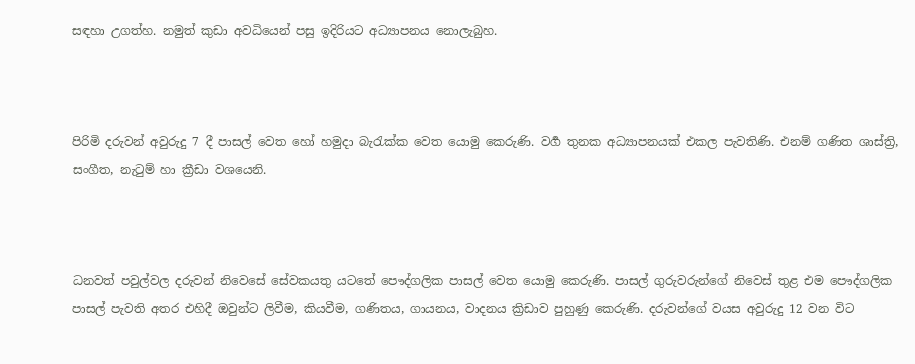සඳහා උගත්හ. නමුත් කුඩා අවධියෙන් පසු ඉදිරියට අධ්‍යාපනය නොලැබුහ.



පිරිමි දරුවන් අවුරුදු 7 දී පාසල් වෙත හෝ හමුදා බැරැක්ක වෙත යොමු කෙරුණි. වර්‍ග තුනක අධ්‍යාපනයක් එකල පැවතිණි. එනම් ගණිත ශාස්ත්‍රි, සංගීත, නැටුම් හා ක්‍රීඩා වශයෙනි.



ධනවත් පවුල්වල දරුවන් නිවෙසේ සේවකයතු යටතේ පෞද්ගලික පාසල් වෙත යොමු කෙරුණි. පාසල් ගුරුවරුන්ගේ නිවෙස් තුළ එම පෞද්ගලික පාසල් පැවති අතර එහිදී ඔවුන්ට ලිවීම, කියවීම, ගණිතය, ගායනය, වාදනය ක්‍රිඩාව පුහුණු කෙරුණි. දරුවන්ගේ වයස අවුරුදු 12 වන විට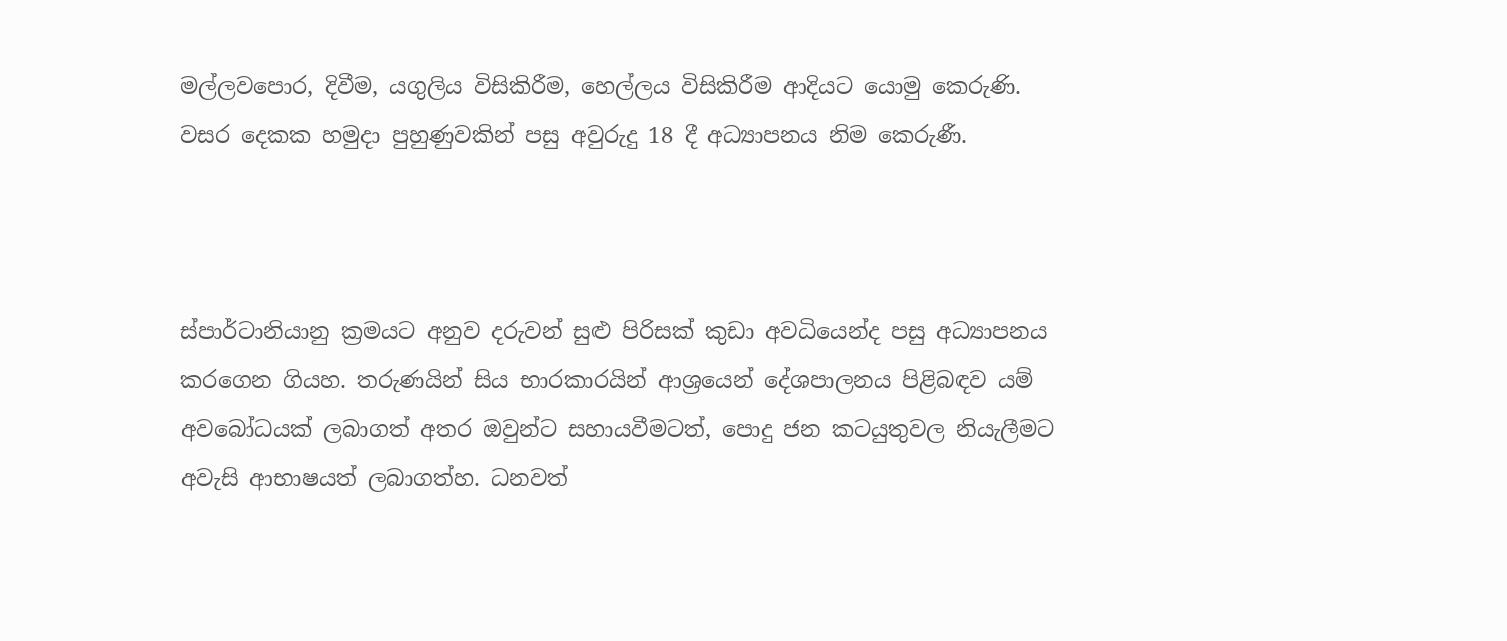මල්ලවපොර, දිවීම, යගුලිය විසිකිරීම, හෙල්ලය විසිකිරීම ආදියට යොමු කෙරුණි. වසර දෙකක හමුදා පුහුණුවකින් පසු අවුරුදු 18 දී අධ්‍යාපනය නිම කෙරුණී.



ස්පාර්ටානියානු ක්‍රමයට අනුව දරුවන් සුළු පිරිසක් කුඩා අවධියෙන්ද පසු අධ්‍යාපනය කරගෙන ගියහ. තරුණයින් සිය භාරකාරයින් ආශ්‍රයෙන් දේශපාලනය පිළිබඳව යම් අවබෝධයක් ලබාගත් අතර ඔවුන්ට සහායවීමටත්, පොදු ජන කටයුතුවල නියැලීමට අවැසි ආභාෂයත් ලබාගත්හ. ධනවත්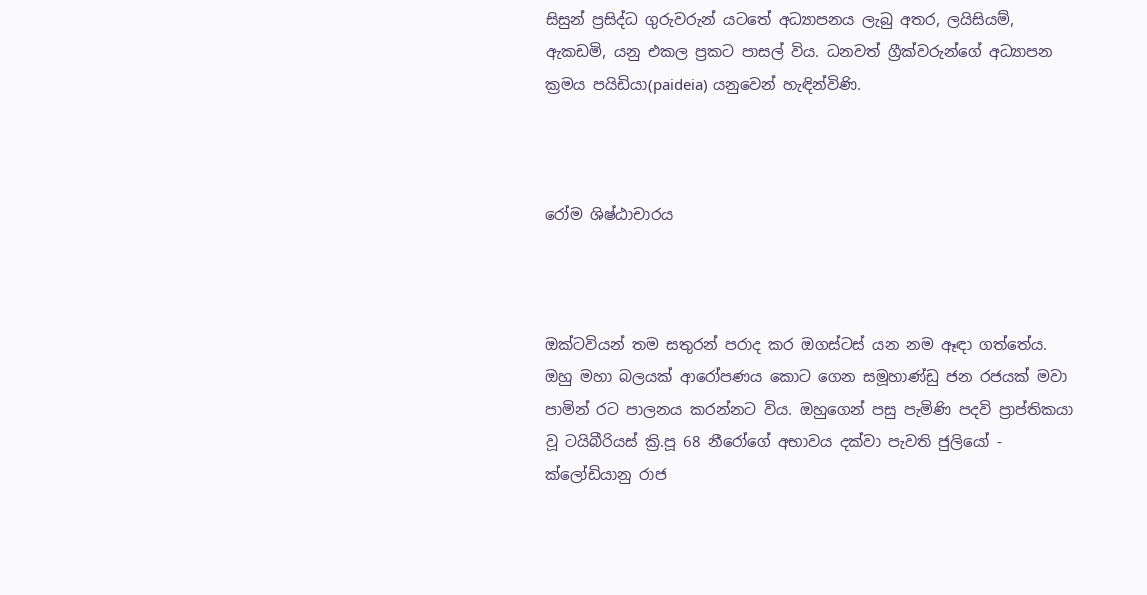සිසුන් ප්‍රසිද්ධ ගුරුවරුන් යටතේ අධ්‍යාපනය ලැබු අතර, ලයිසියම්, ඇකඩමි, යනු එකල ප්‍රකට පාසල් විය. ධනවත් ග්‍රීක්වරුන්ගේ අධ්‍යාපන ක්‍රමය පයිඩියා(paideia) යනුවෙන් හැඳින්විණි.



රෝම ශිෂ්ඨාචාරය



ඔක්ටවියන් තම සතුරන් පරාද කර ඔගස්ටස් යන නම ඈඳා ගත්තේය. ඔහු මහා බලයක් ආරෝපණය කොට ගෙන සමූහාණ්ඩු ජන රජයක් මවා පාමින් රට පාලනය කරන්නට විය. ඔහුගෙන් පසු පැමිණි පදවි ප්‍රාප්තිකයා වූ ටයිබීරියස් ක්‍රි.පූ 68 නීරෝගේ අභාවය දක්වා පැවති ජුලියෝ - ක්ලෝඩියානු රාජ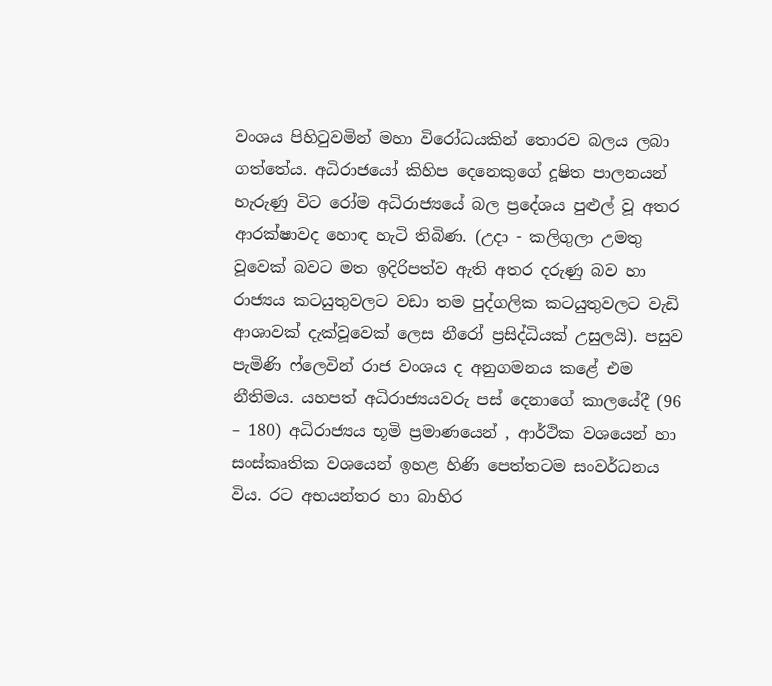වංශය පිහිටුවමින් මහා විරෝධයකින් තොරව බලය ලබා ගත්තේය. අධිරාජයෝ කිහිප දෙනෙකුගේ දූෂිත පාලනයන් හැරුණු විට රෝම අධිරාජ්‍යයේ බල ප්‍රදේශය පුළුල් වූ අතර ආරක්ෂාවද හොඳ හැටි තිබිණ. (උදා - කලිගුලා උමතු වූවෙක් බවට මත ඉදිරිපත්ව ඇති අතර දරුණු බව හා රාජ්‍යය කටයුතුවලට වඩා තම පුද්ගලික කටයුතුවලට වැඩි ආශාවක් දැක්වූවෙක් ලෙස නීරෝ ප්‍රසිද්ධියක් උසුලයි). පසුව පැමිණි ෆ්ලෙවින් රාජ වංශය ද අනුගමනය කළේ එම නීතිමය. යහපත් අධිරාජ්‍යයවරු පස් දෙනාගේ කාලයේදී (96 – 180) අධිරාජ්‍යය භූමි ප්‍රමාණයෙන් , ආර්ථික වශයෙන් හා සංස්කෘතික වශයෙන් ඉහළ හිණි පෙත්තටම සංවර්ධනය විය. රට අභයන්තර හා බාහිර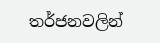තර්ජනවලින්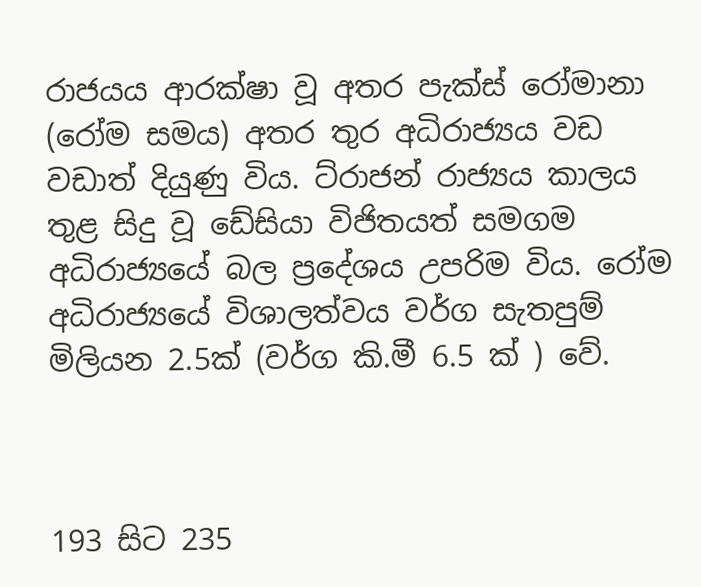රාජයය ආරක්ෂා වූ අතර පැක්ස් රෝමානා (රෝම සමය) අතර තුර අධිරාජ්‍යය වඩ වඩාත් දියුණු විය. ට්රාජන් රාජ්‍යය කාලය තුළ සිදු වූ ඩේසියා විජිතයත් සමගම අධිරාජ්‍යයේ බල ප්‍රදේශය උපරිම විය. රෝම අධිරාජ්‍යයේ විශාලත්වය වර්ග සැතපුම් මිලියන 2.5ක් (වර්ග කි.මී 6.5 ක් ) වේ.



193 සිට 235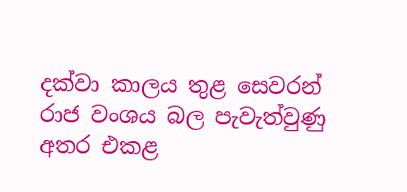දක්වා කාලය තුළ සෙවරන් රාජ වංශය බල පැවැත්වුණු අතර එකළ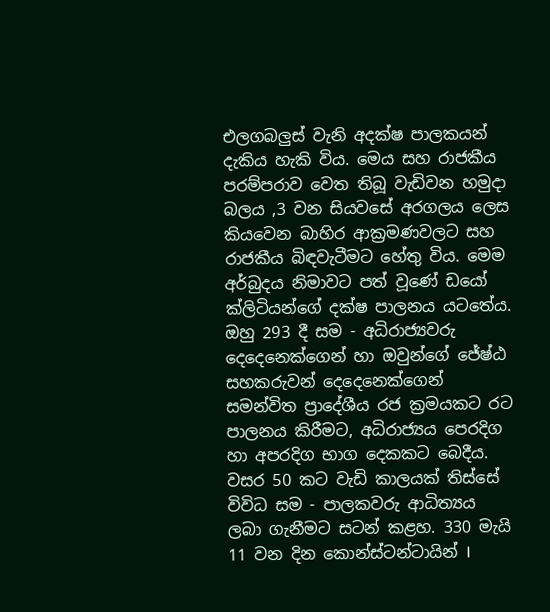එලගබලුස් වැනි අදක්ෂ පාලකයන් දැකිය හැකි විය. මෙය සහ රාජකීය පරම්පරාව වෙත තිබූ වැඩිවන හමුදා බලය ,3 වන සියවසේ අරගලය ලෙස කියවෙන බාහිර ආක්‍රමණවලට සහ රාජකීය බිඳවැටීමට හේතු විය. මෙම අර්බුදය නිමාවට පත් වූණේ ඩයෝ ක්ලිටියන්ගේ දක්ෂ පාලනය යටතේය. ඔහු 293 දී සම - අධිරාජ්‍යවරු දෙදෙනෙක්ගෙන් හා ඔවුන්ගේ ජේෂ්ඨ සහකරුවන් දෙදෙනෙක්ගෙන් සමන්විත ප්‍රාදේශීය රජ ක්‍රමයකට රට පාලනය කිරීමට, අධිරාජ්‍යය පෙරදිග හා අපරදිග භාග දෙකකට බෙදීය. වසර 50 කට වැඩි කාලයක් තිස්සේ විවිධ සම - පාලකවරු ආධිත්‍යය ලබා ගැනීමට සටන් කළහ. 330 මැයි 11 වන දින කොන්ස්ටන්ටායින් I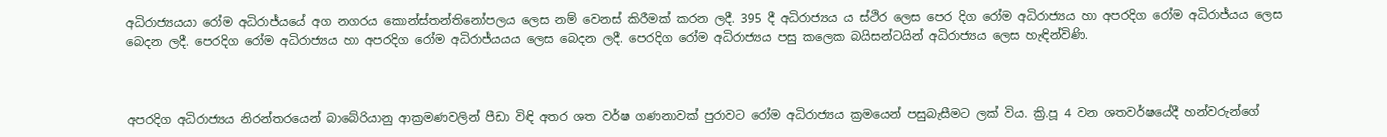අධිරාජ්‍යයයා රෝම අධිරාජ්ය‍යේ අග නගරය කොන්ස්තන්තිනෝපලය ලෙස නම් වෙනස් කිරීමක් කරන ලදී. 395 දී අධිරාජ්‍යය ය ස්ථිර ලෙස පෙර දිග රෝම අධිරාජ්‍යය හා අපරදිග රෝම අධිරාජ්යය ලෙස බෙදන ලදී. පෙරදිග රෝම අධිරාජ්‍යය හා අපරදිග රෝම අධිරාජ්යයය ලෙස බෙදන ලදී. පෙරදිග රෝම අධිරාජ්‍යය පසු කලෙක බයිසන්ටයින් අධිරාජ්‍යය ලෙස හැඳින්විණි.



අපරදිග අධිරාජ්‍යය නිරන්තරයෙන් බාබේරියානු ආක්‍රමණවලින් පීඩා විඳි අතර ශත වර්ෂ ගණනාවක් පුරාවට රෝම අධිරාජ්‍යය ක්‍රමයෙන් පසුබැසීමට ලක් විය. ක්‍රි.පූ 4 වන ශතවර්ෂයේදී හන්වරුන්ගේ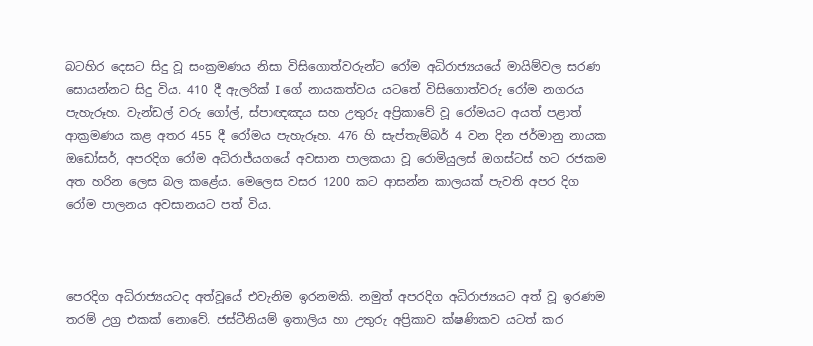බටහිර දෙසට සිදු වූ සංක්‍රමණය නිසා විසිගොත්වරුන්ට රෝම අධිරාජ්‍යයයේ මායිම්වල සරණ සොයන්නට සිදු විය. 410 දී ඇලරික් I ගේ නායකත්වය යටතේ විසිගොත්වරු රෝම නගරය පැහැරූහ. වැන්ඩල් වරු ගෝල්, ස්පාඥඤය සහ උතුරු අප්‍රිකාවේ වූ රෝමයට අයත් පළාත් ආක්‍රමණය කළ අතර 455 දී රෝමය පැහැරූහ. 476 හි සැප්තැම්බර් 4 වන දින ජර්මානු නායක ඔඩෝසර්, අපරදිග රෝම අධිරාජ්යගයේ අවසාන පාලකයා වූ රොමියුලස් ඔගස්ටස් හට රජකම අත හරින ලෙස බල කළේය. මෙලෙස වසර 1200 කට ආසන්න කාලයක් පැවති අපර දිග රෝම පාලනය අවසානයට පත් විය.



පෙරදිග අධිරාජ්‍යයටද අත්වූයේ එවැනිම ඉරනමකි. නමුත් අපරදිග අධිරාජ්‍යයට අත් වූ ඉරණම තරම් උග්‍ර එකක් නොවේ. ජස්ටීනියම් ඉතාලිය හා උතුරු අප්‍රිකා‍ව ක්ෂණිකව යටත් කර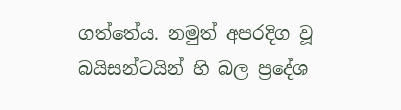ගත්තේය. නමුත් අපරදිග වූ බයිසන්ටයින් හි බල ප්‍රදේශ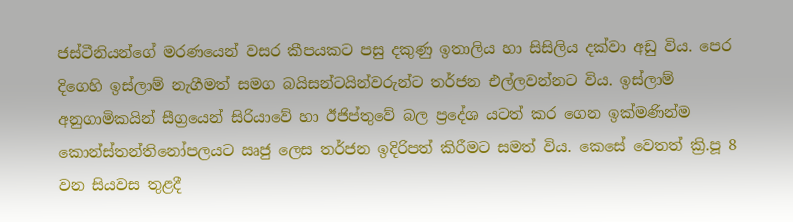ජස්ටීනියන්ගේ මරණයෙන් වසර කීපයකට පසු දකුණු ඉතාලිය හා සිසිලිය දක්වා අඩු විය‍. පෙර දිගෙහි ඉස්ලාම් නැගීමත් සමග බයිසන්ටයින්වරුන්ට තර්ජන එල්ලවන්නට විය. ඉස්ලාම් අනුගාමිකයින් සීග්‍රයෙන් සිරියාවේ හා ඊජිප්තුවේ බල ප්‍රදේශ යටත් කර ගෙන ඉක්මණින්ම කොන්ස්තන්තිනෝපලයට ඍජු ලෙස තර්ජන ඉදිරිපත් කිරීමට සමත් විය. කෙසේ වෙතත් ක්‍රි.පූ 8 වන සියවස තුළදී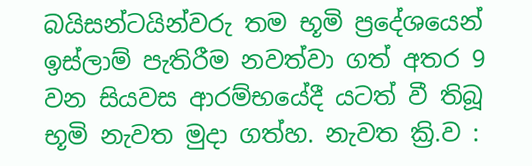බයිසන්ටයින්වරු තම භූමි ප්‍රදේශයෙන් ඉස්ලාම් පැතිරීම නවත්වා ගත් අතර 9 වන සියවස ආරම්භයේදී යටත් වී තිබූ භූමි නැවත මුදා ගත්හ. නැවත ක්‍රි.ව :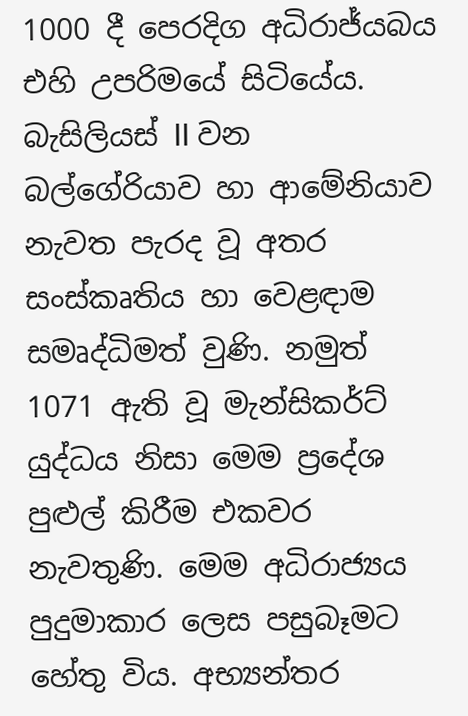1000 දී පෙරදිග අධිරාජ්යබය එහි උපරිමයේ සිටියේය. බැසිලියස් II වන බල්ගේරියාව හා ආමේනියාව නැවත පැරද වූ අතර සංස්කෘතිය හා වෙළඳාම සමෘද්ධිමත් වුණි. නමුත් 1071 ඇති වූ මැන්සිකර්ට් යුද්ධය නිසා මෙම ප්‍රදේශ පුළුල් කිරීම එකවර නැවතුණි. මෙම අධිරාජ්‍යය පුදුමාකාර ලෙස පසුබෑමට හේතු විය. අභ්‍යන්තර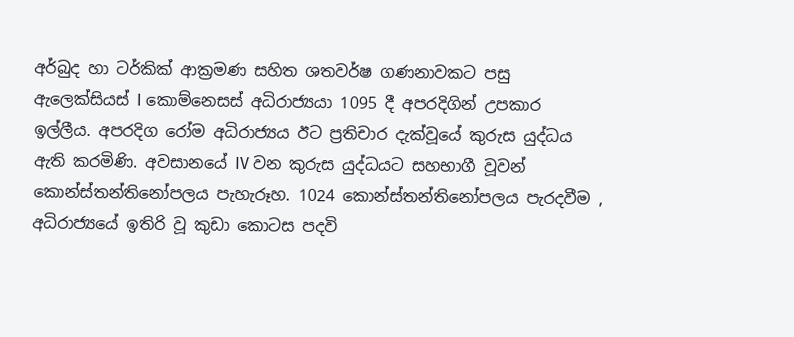අර්බුද හා ටර්කික් ආක්‍රමණ සහිත ශතවර්ෂ ගණනාවකට පසු ඇලෙක්සියස් I කොම්නෙසස් අධිරාජ්‍යයා 1095 දී අපරදිගින් උපකාර ඉල්ලීය. අපරදිග රෝම අධිරාජ්‍යය ඊට ප්‍රතිචාර දැක්වූයේ කුරුස යුද්ධය ඇති කරමිණි. අවසානයේ IV වන කුරුස යුද්ධයට සහභාගී වූවන් කොන්ස්තන්තිනෝපලය පැහැරූහ. 1024 කොන්ස්තන්තිනෝපලය පැරදවීම , අධිරාජ්‍යයේ ඉතිරි වූ කුඩා කොටස පදවි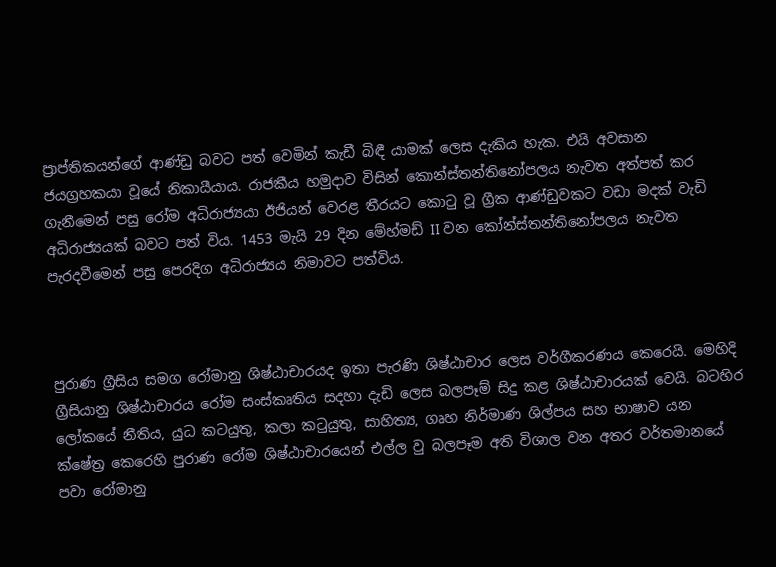ප්‍රාප්තිකයන්ගේ ආණ්ඩු බවට පත් වෙමින් කැඩී බිඳී යාමක් ලෙස දැකිය හැක. එයි අවසාන ජයග්‍රහකයා වූයේ නිකායීයාය. රාජකීය හමුදාව විසින් කොන්ස්තන්තිනෝපලය නැවත අත්පත් කර ගැනීමෙන් පසු රෝම අධිරාජ්‍යයා ඊජියන් වෙරළ තීරයට කොටු වූ ග්‍රීක ආණ්ඩුවකට වඩා මදක් වැඩි අධිරාජ්‍යයක් බවට පත් විය. 1453 මැයි 29 දින මේහ්මඩ් II වන කෝන්ස්තන්තිනෝපලය නැවත පැරදවීමෙන් පසු පෙරදිග අධිරාජ්‍යය නිමාවට පත්විය.



පුරාණ ග්‍රීසිය සමග රෝමානු ශිෂ්ඨාචාරයද ඉතා පැරණි ශිෂ්ඨාචාර ලෙස වර්ගීකරණය කෙරෙයි. මෙහිදි ග්‍රීසියානු ශිෂ්ඨාචාරය රෝම සංස්කෘතිය සදහා දැඩි ලෙස බලපෑම් සිදු කළ ශිෂ්ඨාචාරයක් වෙයි. බටහිර ලෝකයේ නීතිය, යුධ කටයුතු, කලා කටුයුතු, සාහිත්‍ය, ගෘහ නිර්මාණ ශිල්පය සහ භාෂාව යන ක්ෂේත්‍ර කෙරෙහි පුරාණ රෝම ශිෂ්ඨාචාරයෙන් එල්ල වු බලපෑම අති විශාල වන අතර වර්තමානයේ පවා රෝමානු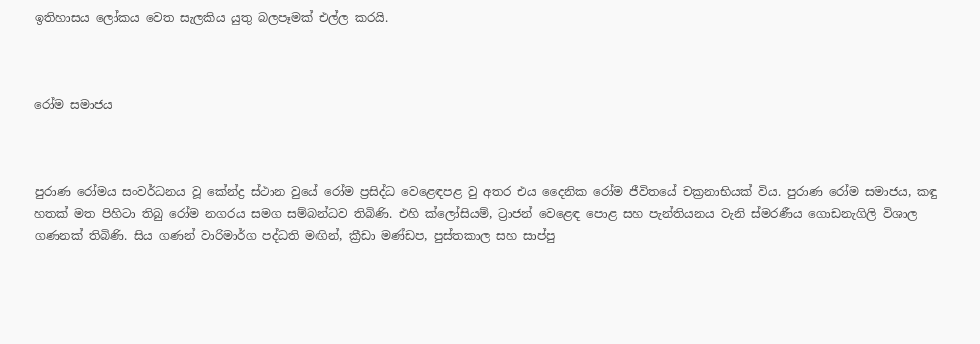ඉතිහාසය ලෝකය වෙත සැලකිය යුතු බලපෑමක් එල්ල කරයි.



රෝම සමාජය



පුරාණ රෝමය සංවර්ධනය වූ කේන්ද්‍ර ස්ථාන වුයේ රෝම ප්‍රසිද්ධ වෙළෙඳපළ වු අතර එය දෛනික රෝම ජීවිතයේ චක්‍රනාභියක් විය. පුරාණ රෝම සමාජය, කඳු හතක් මත පිහිටා තිබු රෝම නගරය සමග සම්බන්ධව තිබිණි. එහි ක්ලෝසියම්, ට්‍රාජන් වෙළෙඳ පොළ සහ පැන්තියනය වැනි ස්මරණීය ගොඩනැගිලි විශාල ගණනක් තිබිණි. සිය ගණන් වාරිමාර්ග පද්ධති මඟින්, ක්‍රීඩා මණ්ඩප, පුස්තකාල සහ සාප්පු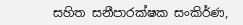සහිත සනීපාරක්ෂක සංකිර්ණ,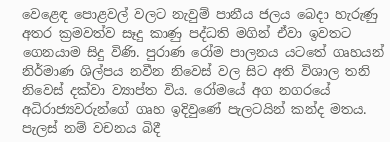වෙළෙඳ පොළවල් වලට නැවුම් පානීය ජලය බෙදා හැරුණු අතර ක්‍රමවත්ව සෑදු කාණු පද්ධති මගින් ඒවා ඉවතට ගෙනයාම සිදු විණි. පුරාණ රෝම පාලනය යටතේ ගෘහයන් නිර්මාණ ශිල්පය නවීන නිවෙස් වල සිට අති විශාල තනි නිවෙස් දක්වා ව්‍යාප්ත විය. රෝමයේ අග නගරයේ අධිරාජ්‍යවරුන්ගේ ගෘහ ඉදිවුණේ පැලටයින් කන්ද මතය. පැලස් නම් වචනය බිදී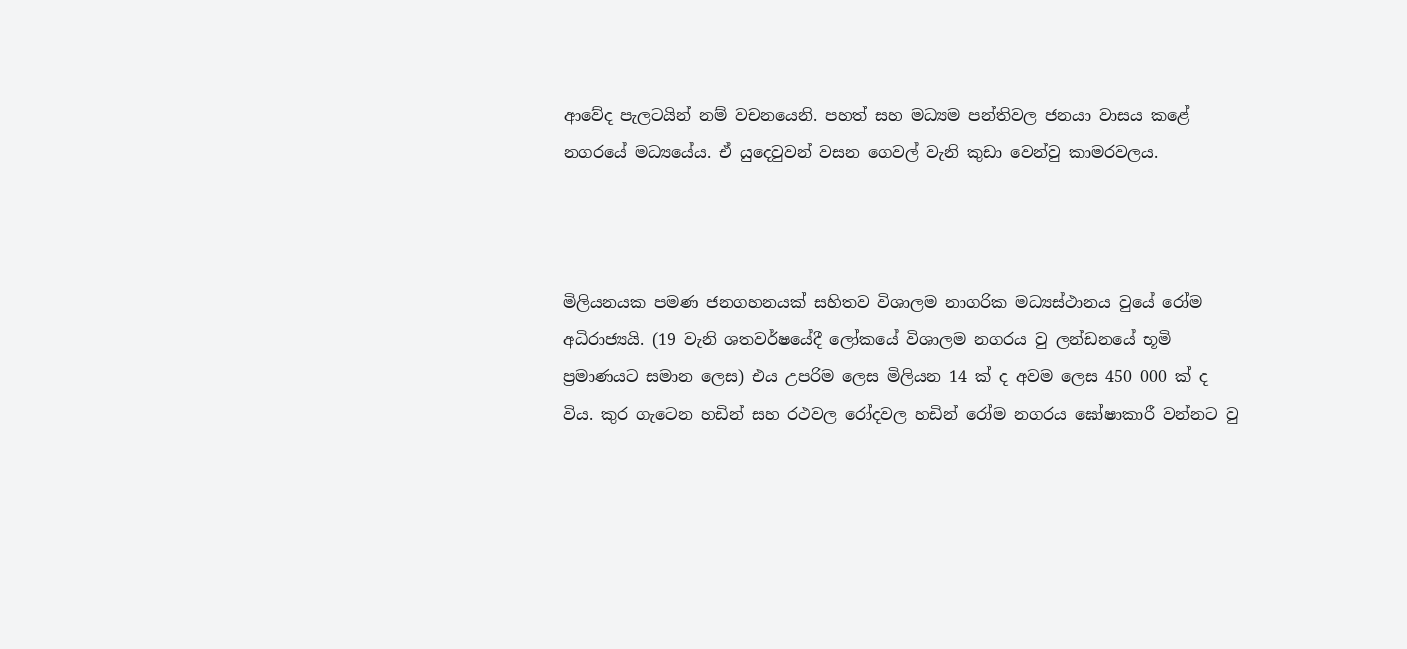ආවේද පැලටයින් නම් වචනයෙනි. පහත් සහ මධ්‍යම පන්තිවල ජනයා වාසය කළේ නගරයේ මධ්‍යයේය. ඒ යුදෙවුවන් වසන ගෙවල් වැනි කුඩා වෙන්වු කාමරවලය.



මිලියනයක පමණ ජනගහනයක් සහිතව විශාලම නාගරික මධ්‍යස්ථානය වුයේ රෝම අධිරාජ්‍යයි. (19 වැනි ශතවර්ෂයේදී ලෝකයේ විශාලම නගරය වු ලන්ඩනයේ භූමි ප්‍රමාණයට සමාන ලෙස) එය උපරිම ලෙස මිලියන 14 ක් ද අවම ලෙස 450 000 ක් ද විය. කුර ගැටෙන හඩින් සහ රථවල රෝදවල හඩින් රෝම නගරය ඝෝෂාකාරී වන්නට වු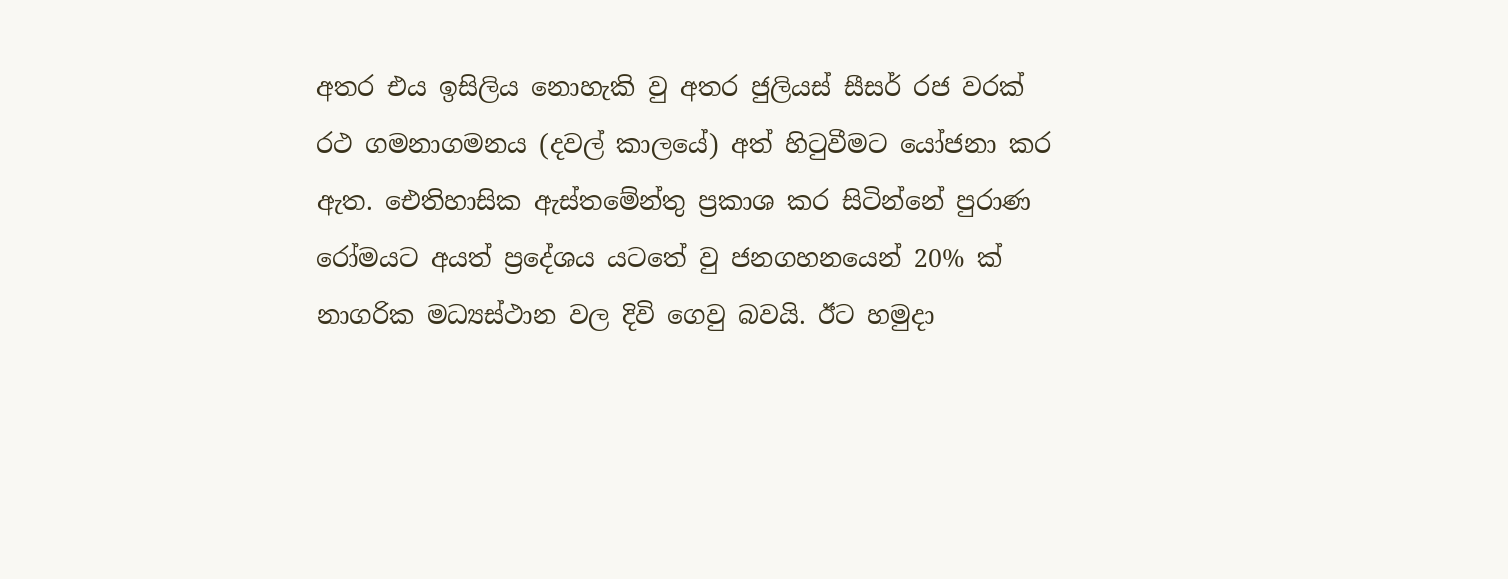අතර එය ඉසිලිය නොහැකි වු අතර ජුලියස් සීසර් රජ වරක් රථ ගමනාගමනය (දවල් කාලයේ) අත් හිටුවීමට යෝජනා කර ඇත. ඓතිහාසික ඇස්තමේන්තු ප්‍රකාශ කර සිටින්නේ පුරාණ රෝමයට අයත් ප්‍රදේශය යටතේ වු ජනගහනයෙන් 20% ක් නාගරික මධ්‍යස්ථාන වල දිවි ගෙවු බවයි. ඊට හමුදා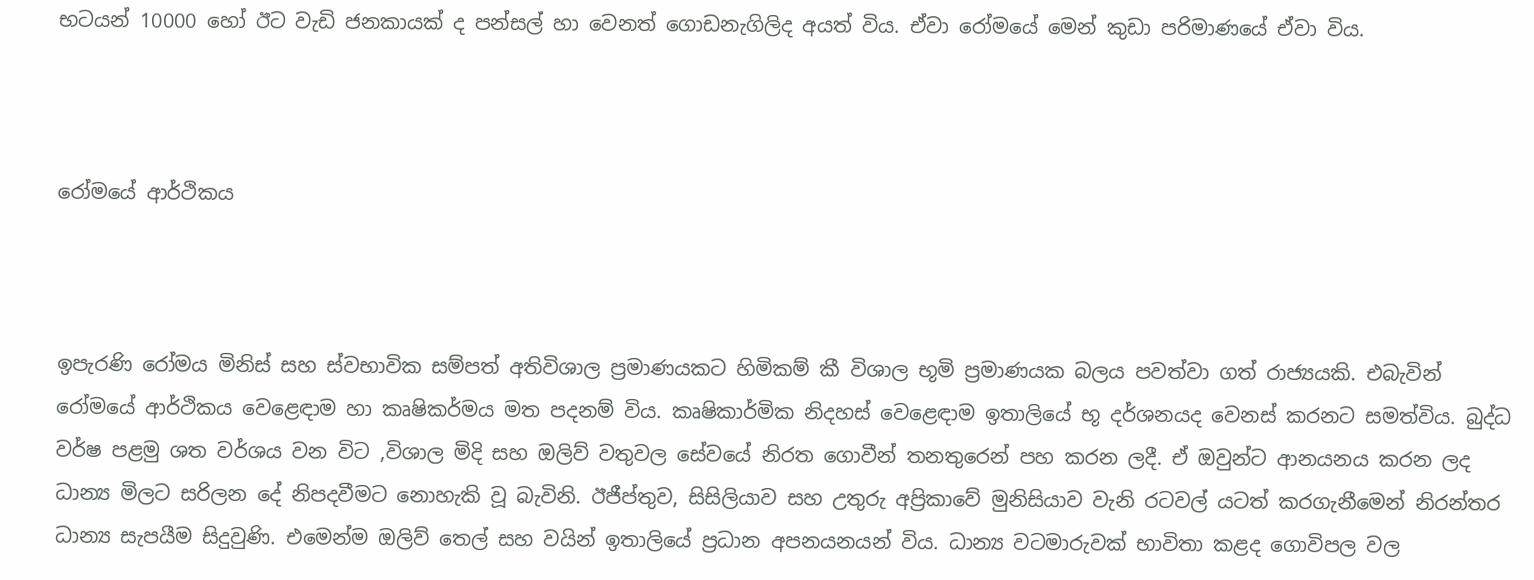භටයන් 10000 හෝ ඊට වැඩි ජනකායක් ද පන්සල් හා වෙනත් ගොඩනැගිලිද අයත් විය. ඒවා රෝමයේ මෙන් කුඩා පරිමාණයේ ඒවා විය.



රෝමයේ ආර්ථිකය



ඉපැරණි රෝමය මිනිස් සහ ස්වභාවික සම්පත් අතිවිශාල ප්‍රමාණයකට හිමිකම් කී විශාල භූමි ප්‍රමාණයක බලය පවත්වා ගත් රාජ්‍යයකි. එබැවින් රෝමයේ ආර්ථිකය වෙළෙඳාම හා කෘෂිකර්මය මත පදනම් විය. කෘෂිකාර්මික නිදහස් වෙළෙඳාම ඉතාලියේ භූ දර්ශනයද වෙනස් කරනට සමත්විය. බුද්ධ වර්ෂ පළමු ශත වර්ශය වන විට ,විශාල මිදි සහ ඔලිව් වතුවල සේවයේ නිරත ගොවීන් තනතුරෙන් පහ කරන ලදී. ඒ ඔවුන්ට ආනයනය කරන ලද ධාන්‍ය මිලට සරිලන දේ නිපදවීමට නොහැකි වූ බැවිනි. ඊජීප්තුව, සිසිලියාව සහ උතුරු අප්‍රිකාවේ මුනිසියාව වැනි රටවල් යටත් කරගැනීමෙන් නිරන්තර ධාන්‍ය සැපයීම සිදුවුණි. එමෙන්ම ඔලිව් තෙල් සහ වයින් ඉතාලියේ ප්‍රධාන අපනයනයන් විය. ධාන්‍ය වටමාරුවක් භාවිතා කළද ගොවිපල වල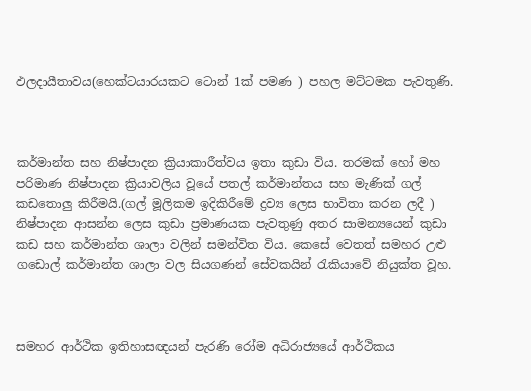ඵලදායීතාවය(හෙක්ටයාරයකට ටොන් 1ක් පමණ ) පහල මට්ටමක පැවතුණි.



කර්මාන්ත සහ නිෂ්පාදන ක්‍රියාකාරීත්වය ඉතා කුඩා විය. තරමක් හෝ මහ පරිමාණ නිෂ්පාදන ක්‍රියාවලිය වූයේ පතල් කර්මාන්තය සහ මැණික් ගල් කඩතොලු කිරීමයි.(ගල් මූලිකම ඉදිකිරීමේ ද්‍රව්‍ය ලෙස භාවිතා කරන ලදී ) නිෂ්පාදන ආසන්න ලෙස කුඩා ප්‍රමාණයක පැවතුණු අතර සාමන්‍යයෙන් කුඩා කඩ සහ කර්මාන්ත ශාලා වලින් සමන්විත විය. කෙසේ වෙතත් සමහර උළු ගඩොල් කර්මාන්ත ශාලා වල සියගණන් සේවකයින් රැකියාවේ නියුක්ත වූහ.



සමහර ආර්ථික ඉතිහාසඥයන් පැරණි රෝම අධිරාජ්‍යයේ ආර්ථිකය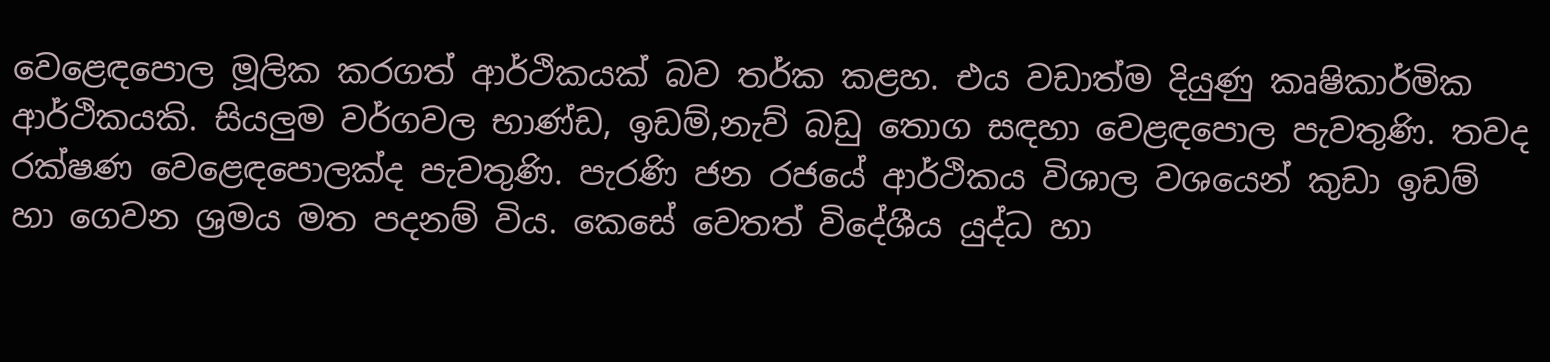වෙළෙඳපොල මූලික කරගත් ආර්ථිකයක් බව තර්ක කළහ. එය වඩාත්ම දියුණු කෘෂිකාර්මික ආර්ථිකයකි. සියලුම වර්ගවල භාණ්ඩ, ඉඩම්,නැව් බඩු තොග සඳහා වෙළඳපොල පැවතුණි. තවද රක්ෂණ වෙළෙඳපොලක්ද පැවතුණි. පැරණි ජන රජයේ ආර්ථිකය විශාල වශයෙන් කුඩා ඉඩම් හා ගෙවන ශ්‍රමය මත පදනම් විය. කෙසේ වෙතත් විදේශීය යුද්ධ හා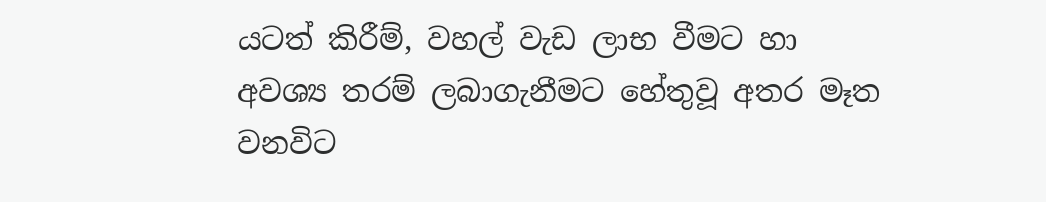යටත් කිරීම්, වහල් වැඩ ලාභ වීමට හා අවශ්‍ය තරම් ලබාගැනීමට හේතුවූ අතර මෑත වනවිට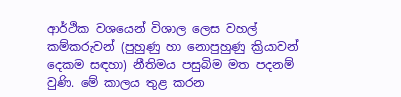ආර්ථික වශයෙන් විශාල ලෙස වහල් කම්කරුවන් (පුහුණු හා නොපුහුණු ක්‍රියාවන් දෙකම සඳහා) නීතිමය පසුබිම මත පදනම් වුණි. මේ කාලය තුළ කරන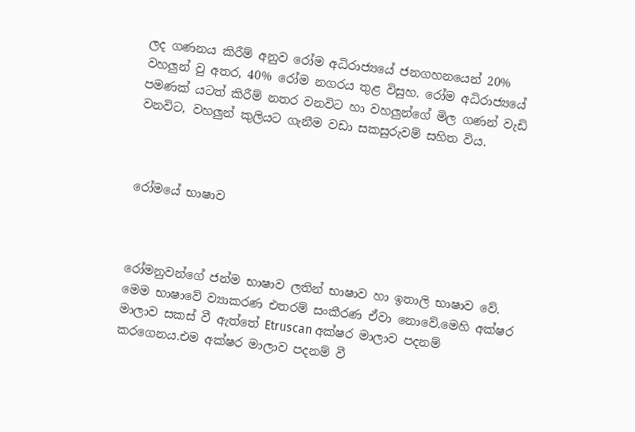ලද ගණනය කිරීම් අනුව රෝම අධිරාජ්‍යයේ ජනගහනයෙන් 20% වහලුන් වු අතර, 40% රෝම නගරය තුළ විසුහ. රෝම අධිරාජ්‍යයේ පමණක් යටත් කිරීම් නතර වනවිට හා වහලුන්ගේ මිල ගණන් වැඩි වනවිට, වහලුන් කුලියට ගැනීම වඩා සකසුරුවම් සහිත විය.



රෝමයේ භාෂාව



රෝමනුවන්ගේ ජන්ම භාෂාව ලතින් භාෂාව හා ඉතාලි භාෂාව වේ. මෙම භාෂාවේ ව්‍යාකරණ එතරම් සංකීරණ ඒවා නොවේ.මෙහි අක්ෂර මාලාව සකස් වී ඇත්තේ Etruscan අක්ෂර මාලාව පදනම් කරගෙනය.එම අක්ෂර මාලාව පදනම් වී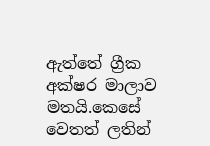ඇත්තේ ග්‍රීක අක්ෂර මාලාව මතයි.කෙසේ වෙතත් ලතින්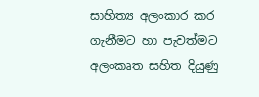සාහිත්‍ය අලංකාර කර ගැනීමට හා පැවත්මට අලංකෘත සහිත දියුණු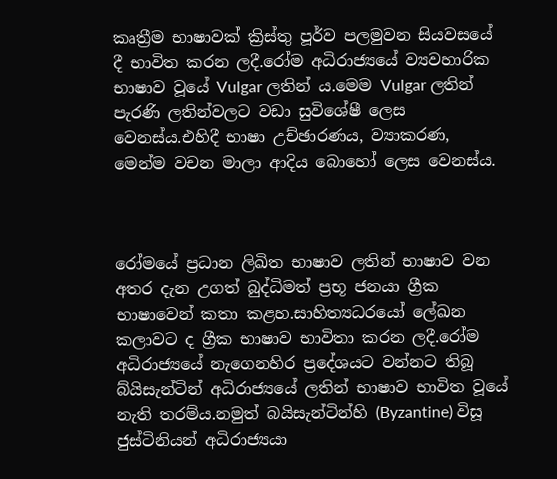කෘත්‍රීම භාෂාවක් ක්‍රිස්තු පූර්ව පලමුවන සියවසයේ දී භාවිත කරන ලදී.රෝම අධිරාජ්‍යයේ ව්‍යවහාරික භාෂාව වූයේ Vulgar ලතින් ය.මෙම Vulgar ලතින් පැරණි ලතින්වලට වඩා සුවිශේෂී ලෙස වෙනස්ය.එහිදී භාෂා උච්ඡාරණය, ව්‍යාකරණ, මෙන්ම වචන මාලා ආදිය බොහෝ ලෙස වෙනස්ය.



රෝමයේ ප්‍රධාන ලිඛිත භාෂාව ලතින් භාෂාව වන අතර දැන උගත් බුද්ධිමත් ප්‍රභූ ජනයා ග්‍රීක භාෂාවෙන් කතා කළහ.සාහිත්‍යධරයෝ ලේඛන කලාවට ද ග්‍රීක භාෂාව භාවිතා කරන ලදී.රෝම අධිරාජ්‍යයේ නැගෙනහිර ප්‍රදේශයට වන්නට තිබූ බ්යිසැන්ටින් අධිරාජ්‍යයේ ලතින් භාෂාව භාවිත වූයේ නැති තරම්ය.නමුත් බයිසැන්ටින්හි (Byzantine) විසූ ජුස්ටිනියන් අධිරාජ්‍යයා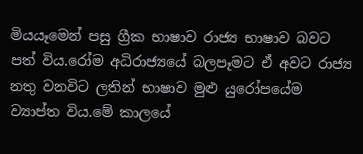මියයෑමෙන් පසු ග්‍රීක භාෂාව රාජ්‍ය භාෂාව බවට පත් විය.රෝම අධිරාජ්‍යයේ බලපෑමට ඒ අවට රාජ්‍ය නතු වනවිට ලතින් භාෂාව මුළු යුරෝපයේම ව්‍යාප්ත විය.මේ කාලයේ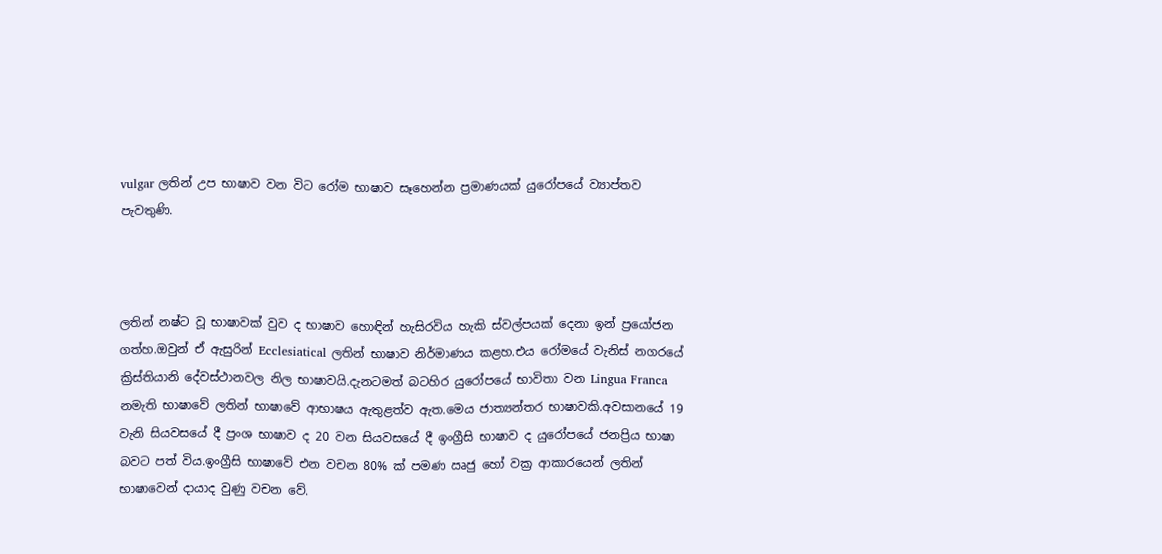vulgar ලතින් උප භාෂාව වන විට රෝම භාෂාව සෑහෙන්න ප්‍රමාණයක් යුරෝපයේ ව්‍යාප්තව පැවතුණි.



ලතින් නෂ්ට වූ භාෂාවක් වුව ද භාෂාව හොඳින් හැසිරවිය හැකි ස්වල්පයක් දෙනා ඉන් ප්‍රයෝජන ගත්හ.ඔවුන් ඒ ඇසුරින් Ecclesiatical ලතින් භාෂාව නිර්මාණය කළහ.එය රෝමයේ වැනිස් නගරයේ ක්‍රිස්තියානි දේවස්ථානවල නිල භාෂාවයි.දැනටමත් බටහිර යුරෝපයේ භාවිතා වන Lingua Franca නමැති භාෂාවේ ලතින් භාෂාවේ ආභාෂය ඇතුළත්ව ඇත.මෙය ජාත්‍යන්තර භාෂාවකි.අවසානයේ 19 වැනි සියවසයේ දී ප්‍රංශ භාෂාව ද 20 වන සියවසයේ දී ඉංග්‍රීසි භාෂාව ද යුරෝපයේ ජනප්‍රිය භාෂා බවට පත් විය.ඉංග්‍රීසි භාෂාවේ එන වචන 80% ක් පමණ ඍජු හෝ වක්‍ර ආකාරයෙන් ලතින් භාෂාවෙන් දායාද වුණු වචන වේ.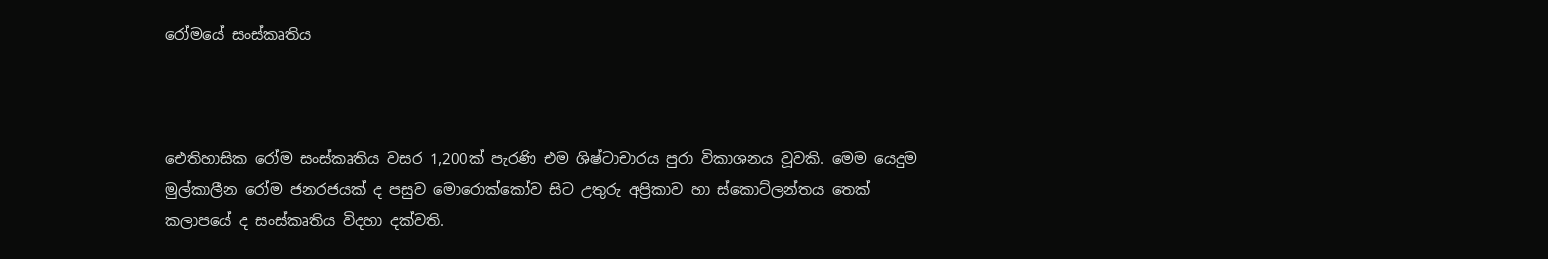රෝමයේ සංස්කෘතිය



ඓතිහාසික රෝම සංස්කෘතිය වසර 1,200ක් පැරණි එම ශිෂ්ටාචාරය පුරා විකාශනය වූවකි. මෙම යෙදුම මුල්කාලීන රෝම ජනරජයක් ද පසුව මොරොක්කෝව සිට උතුරු අප්‍රිකාව හා ස්කොට්ලන්තය තෙක් කලාපයේ ද සංස්කෘතිය විදහා දක්වති.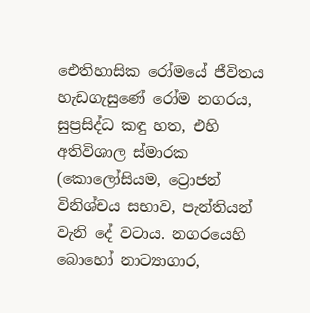ඓතිහාසික රෝමයේ ජීවිතය හැඩගැසුණේ රෝම නගරය, සුප්‍රසිද්ධ කඳු හත, එහි අතිවිශාල ස්මාරක (කොලෝසියම, ට්‍රොජන් විනිශ්චය සභාව, පැන්තියන් වැනි දේ වටාය. නගරයෙහි බොහෝ නාට්‍යාගාර,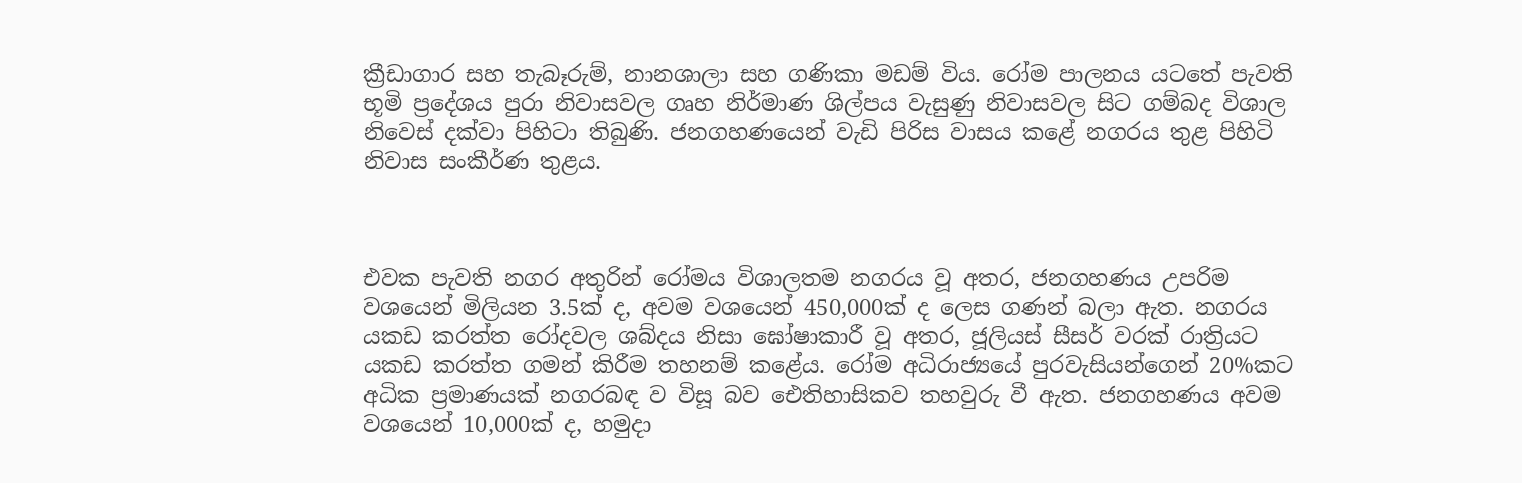ක්‍රීඩාගාර සහ තැබෑරුම්, නානශාලා සහ ගණිකා මඩම් විය. රෝම පාලනය යටතේ පැවති භූමි ප්‍රදේශය පුරා නිවාසවල ගෘහ නිර්මාණ ශිල්පය වැසුණු නිවාසවල සිට ගම්බද විශාල නිවෙස් දක්වා පිහිටා තිබුණි. ජනගහණයෙන් වැඩි පිරිස වාසය කළේ නගරය තුළ පිහිටි නිවාස සංකීර්ණ තුළය.



එවක පැවති නගර අතුරින් රෝමය විශාලතම නගරය වූ අතර, ජනගහණය උපරිම වශයෙන් මිලියන 3.5ක් ද, අවම වශයෙන් 450,000ක් ද ලෙස ගණන් බලා ඇත. නගරය යකඩ කරත්ත රෝදවල ශබ්දය නිසා ඝෝෂාකාරී වූ අතර, ජූලියස් සීසර් වරක් රාත්‍රියට යකඩ කරත්ත ගමන් කිරීම තහනම් කළේය. රෝම අධිරාජ්‍යයේ පුරවැසියන්ගෙන් 20%කට අධික ප්‍රමාණයක් නගරබඳ ව විසූ බව ඓතිහාසිකව තහවුරු වී ඇත. ජනගහණය අවම වශයෙන් 10,000ක් ද, හමුදා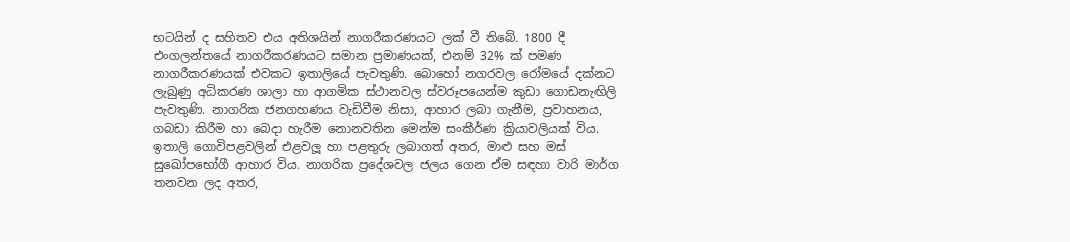භටයින් ද සහිතව එය අතිශයින් නාගරීකරණයට ලක් වී තිබේ. 1800 දී එංගලන්තයේ නාගරීකරණයට සමාන ප්‍රමාණයක්, එනම් 32% ක් පමණ නාගරීකරණයක් එවකට ඉතාලියේ පැවතුණි. බොහෝ නගරවල රෝමයේ දක්නට ලැබුණු අධිකරණ ශාලා හා ආගමික ස්ථානවල ස්වරූපයෙන්ම කුඩා ගොඩනැඟිලි පැවතුණි. නාගරික ජනගහණය වැඩිවීම නිසා, ආහාර ලබා ගැනීම, ප්‍රවාහනය, ගබඩා කිරීම හා බෙදා හැරීම නොනවතින මෙන්ම සංකීර්ණ ක්‍රියාවලියක් විය. ඉතාලි ගොවිපළවලින් එළවලූ හා පළතුරු ලබාගත් අතර, මාළු සහ මස් සුඛෝපභෝගී ආහාර විය. නාගරික ප්‍රදේශවල ජලය ගෙන ඒම සඳහා වාරි මාර්ග තනවන ලද අතර,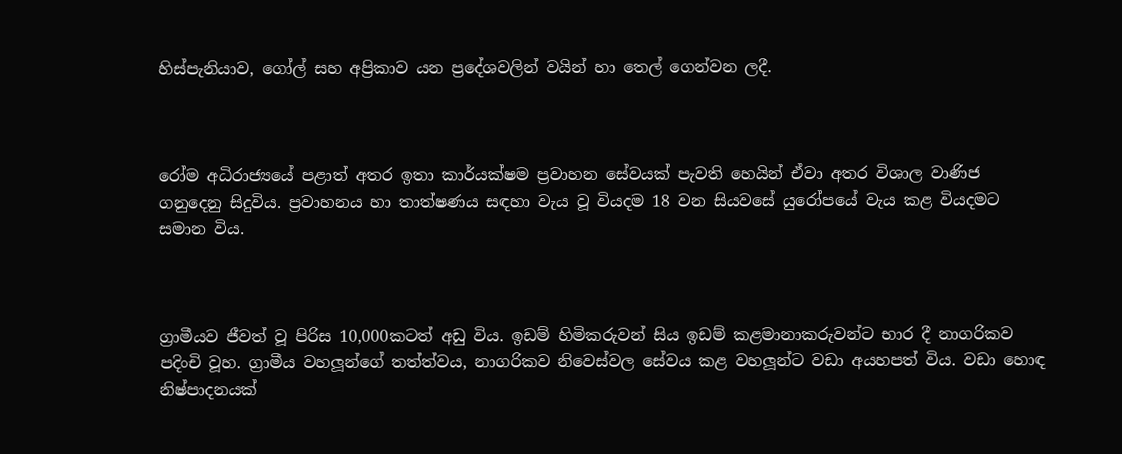හිස්පැනියාව, ගෝල් සහ අප්‍රිකාව යන ප්‍රදේශවලින් වයින් හා තෙල් ගෙන්වන ලදී.



රෝම අධිරාජ්‍යයේ පළාත් අතර ඉතා කාර්යක්ෂම ප්‍රවාහන සේවයක් පැවති හෙයින් ඒවා අතර විශාල වාණිජ ගනුදෙනු සිදුවිය. ප්‍රවාහනය හා තාත්ෂණය සඳහා වැය වූ වියදම 18 වන සියවසේ යුරෝපයේ වැය කළ වියදමට සමාන විය.



ග්‍රාමීයව ජීවත් වූ පිරිස 10,000කටත් අඩු විය. ඉඩම් හිමිකරුවන් සිය ඉඩම් කළමානාකරුවන්ට භාර දී නාගරිකව පදිංචි වූහ. ග්‍රාමීය වහලූන්ගේ තත්ත්වය, නාගරිකව නිවෙස්වල සේවය කළ වහලූන්ට වඩා අයහපත් විය. වඩා හොඳ නිෂ්පාදනයක්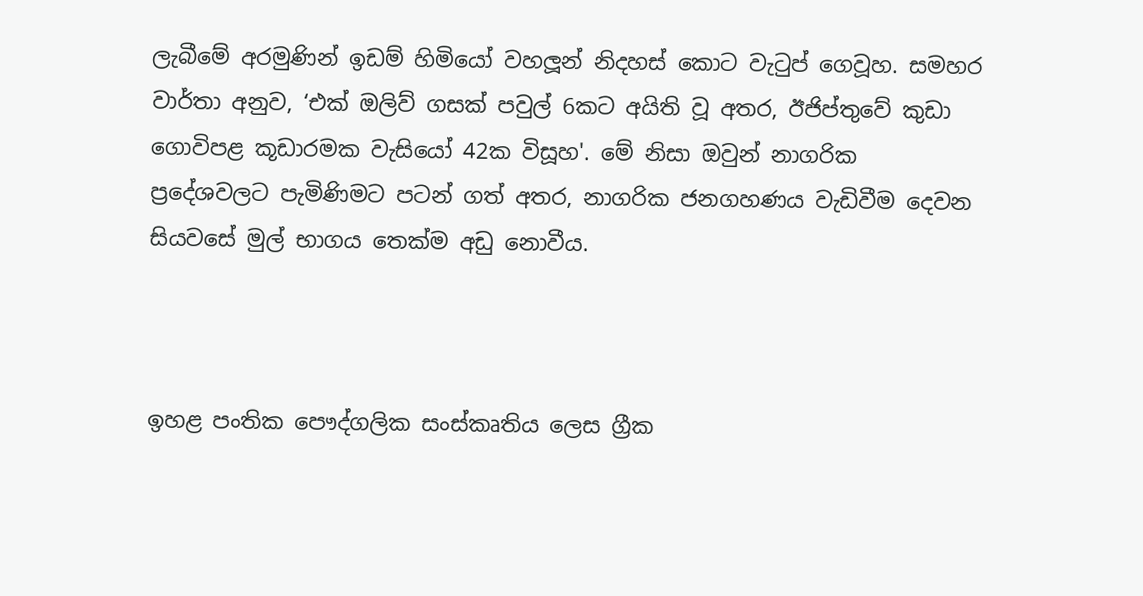ලැබීමේ අරමුණින් ඉඩම් හිමියෝ වහලූන් නිදහස් කොට වැටුප් ගෙවූහ. සමහර වාර්තා අනුව, ‘එක් ඔලිව් ගසක් පවුල් 6කට අයිති වූ අතර, ඊජිප්තුවේ කුඩා ගොවිපළ කූඩාරමක වැසියෝ 42ක විසූහ'. මේ නිසා ඔවුන් නාගරික ප්‍රදේශවලට පැමිණිමට පටන් ගත් අතර, නාගරික ජනගහණය වැඩිවීම දෙවන සියවසේ මුල් භාගය තෙක්ම අඩු නොවීය.



ඉහළ පංතික පෞද්ගලික සංස්කෘතිය ලෙස ග්‍රීක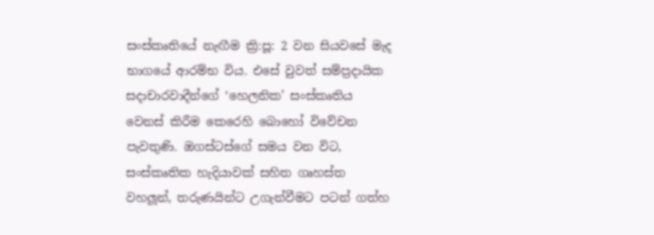සංස්කෘතියේ නැඟීම ක්‍රි:පූ: 2 වන සියවසේ මැද භාගයේ ආරම්භ විය. එසේ වුවත් සම්ප්‍රදායික සදාචාරවාදීන්ගේ ‘හෙලනික’ සංස්කෘතිය වෙනස් කිරීම කෙරෙහි බොහෝ විවේචන පැවතුණි. ඔගස්ටස්ගේ සමය වන විට, සංස්කෘතික හැදියාවක් සහිත ගෘහස්ත වහලූන්, තරුණයින්ට උගැන්වීමට පටන් ගත්හ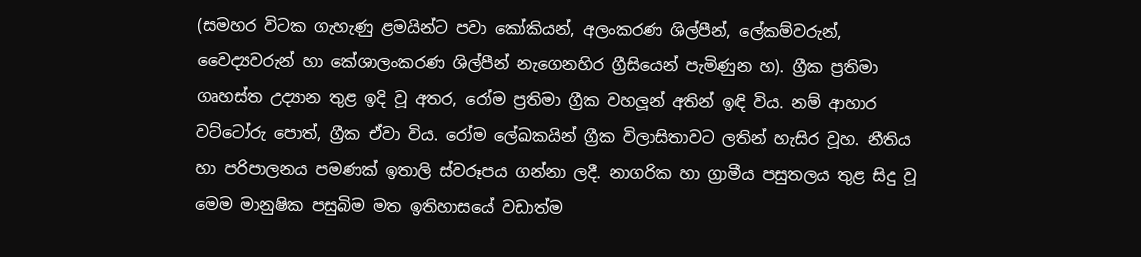(සමහර විටක ගැහැණු ළමයින්ට පවා කෝකියන්, අලංකරණ ශිල්පීන්, ලේකම්වරුන්, වෛද්‍යවරුන් හා කේශාලංකරණ ශිල්පීන් නැගෙනහිර ග්‍රීසියෙන් පැමිණුන හ). ග්‍රීක ප්‍රතිමා ගෘහස්ත උද්‍යාන තුළ ඉදි වූ අතර, රෝම ප්‍රතිමා ග්‍රීක වහලූන් අතින් ඉඳි විය. නම් ආහාර වට්ටෝරු පොත්, ග්‍රීක ඒවා විය. රෝම ලේඛකයින් ග්‍රීක විලාසිතාවට ලතින් හැසිර වූහ. නීතිය හා පරිපාලනය පමණක් ඉතාලි ස්වරූපය ගන්නා ලදී. නාගරික හා ග්‍රාමීය පසුතලය තුළ සිදු වූ මෙම මානුෂික පසුබිම මත ඉතිහාසයේ වඩාත්ම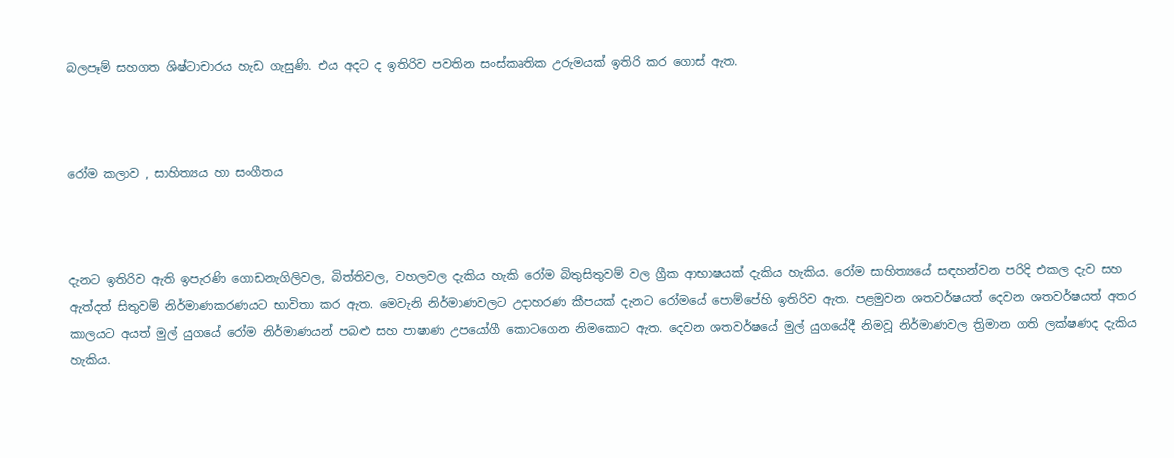බලපෑම් සහගත ශිෂ්ටාචාරය හැඩ ගැසුණි. එය අදට ද ඉතිරිව පවතින සංස්කෘතික උරුමයක් ඉතිරි කර ගොස් ඇත.



රෝම කලාව , සාහිත්‍යය හා සංගීතය



දැනට ඉතිරිව ඇති ඉපැරණි ගොඩනැගිලිවල, බිත්තිවල, වහලවල දැකිය හැකි රෝම බිතුසිතුවම් වල ග්‍රීක ආභාෂයක් දැකිය හැකිය. රෝම සාහිත්‍යයේ සඳහන්වන පරිදි එකල දැව සහ ඇත්දත් සිතුවම් නිර්මාණකරණයට භාවිතා කර ඇත. මෙවැනි නිර්මාණවලට උදාහරණ කීපයක් දැනට රෝමයේ පොම්පේහි ඉතිරිව ඇත. පළමුවන ශතවර්ෂයත් දෙවන ශතවර්ෂයත් අතර කාලයට අයත් මුල් යුගයේ රෝම නිර්මාණයන් පබළු සහ පාෂාණ උපයෝගී කොටගෙන නිමකොට ඇත. දෙවන ශතවර්ෂයේ මුල් යුගයේදී නිමවූ නිර්මාණවල ත්‍රිමාන ගති ලක්ෂණද දැකිය හැකිය.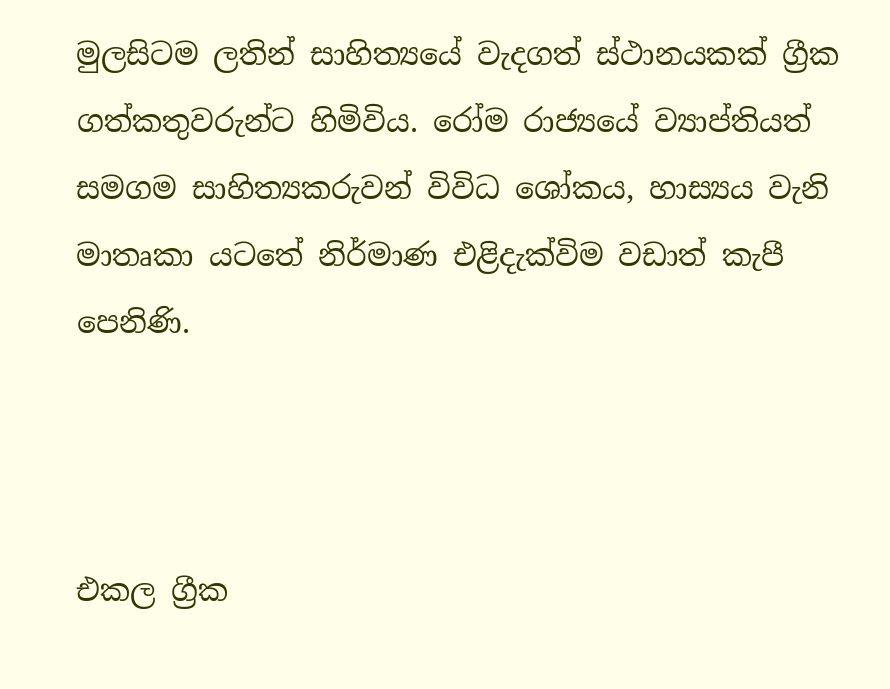මුලසිටම ලතින් සාහිත්‍යයේ වැදගත් ස්ථානයකක් ග්‍රීක ගත්කතුවරුන්ට හිමිවිය. රෝම රාජ්‍යයේ ව්‍යාප්තියත් සමගම සාහිත්‍යකරුවන් විවිධ ශෝකය, හාස්‍යය වැනි මාතෘකා යටතේ නිර්මාණ එළිදැක්විම වඩාත් කැපී පෙනිණි.



එකල ග්‍රීක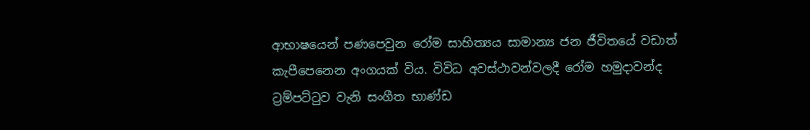ආභාෂයෙන් පණපෙවුන රෝම සාහිත්‍යය සාමාන්‍ය ජන ජීවිතයේ වඩාත් කැපීපෙනෙන අංගයක් විය. විවිධ අවස්ථාවන්වලදී රෝම හමුදාවන්ද ට්‍රම්පට්ටුව වැනි සංගීත භාණ්ඩ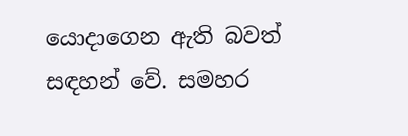යොදාගෙන ඇති බවත් සඳහන් වේ. සමහර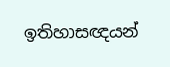ඉතිහාසඥයන්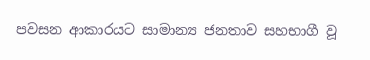පවසන ආකාරයට සාමාන්‍ය ජනතාව සහභාගී වූ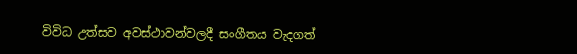විවිධ උත්සව අවස්ථාවන්වලදී සංගීතය වැදගත්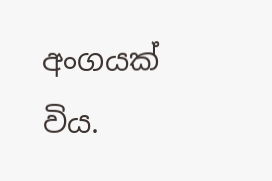අංගයක් විය.